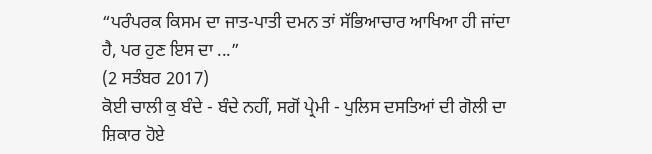“ਪਰੰਪਰਕ ਕਿਸਮ ਦਾ ਜਾਤ-ਪਾਤੀ ਦਮਨ ਤਾਂ ਸੱਭਿਆਚਾਰ ਆਖਿਆ ਹੀ ਜਾਂਦਾ ਹੈ, ਪਰ ਹੁਣ ਇਸ ਦਾ ...”
(2 ਸਤੰਬਰ 2017)
ਕੋਈ ਚਾਲੀ ਕੁ ਬੰਦੇ - ਬੰਦੇ ਨਹੀਂ, ਸਗੋਂ ਪ੍ਰੇਮੀ - ਪੁਲਿਸ ਦਸਤਿਆਂ ਦੀ ਗੋਲੀ ਦਾ ਸ਼ਿਕਾਰ ਹੋਏ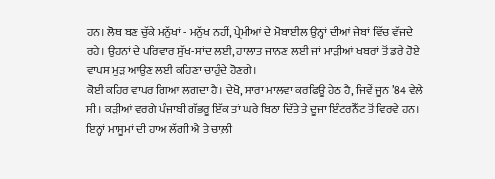ਹਨ। ਲੋਥ ਬਣ ਚੁੱਕੇ ਮਨੁੱਖਾਂ - ਮਨੁੱਖ ਨਹੀਂ, ਪ੍ਰੇਮੀਆਂ ਦੇ ਮੋਬਾਈਲ ਉਨ੍ਹਾਂ ਦੀਆਂ ਜੇਬਾਂ ਵਿੱਚ ਵੱਜਦੇ ਰਹੇ। ਉਹਨਾਂ ਦੇ ਪਰਿਵਾਰ ਸੁੱਖ-ਸਾਂਦ ਲਈ, ਹਾਲਾਤ ਜਾਨਣ ਲਈ ਜਾਂ ਮਾੜੀਆਂ ਖਬਰਾਂ ਤੋਂ ਡਰੇ ਹੋਏ ਵਾਪਸ ਮੁੜ ਆਉਣ ਲਈ ਕਹਿਣਾ ਚਾਹੁੰਦੇ ਹੋਣਗੇ।
ਕੋਈ ਕਹਿਰ ਵਾਪਰ ਗਿਆ ਲਗਦਾ ਹੈ। ਦੇਖੋ, ਸਾਰਾ ਮਾਲਵਾ ਕਰਫਿਊ ਹੇਠ ਹੈ, ਜਿਵੇਂ ਜੂਨ ’84 ਵੇਲੇ ਸੀ। ਕੜੀਆਂ ਵਰਗੇ ਪੰਜਾਬੀ ਗੱਭਰੂ ਇੱਕ ਤਾਂ ਘਰੇ ਬਿਠਾ ਦਿੱਤੇ ਤੇ ਦੂਜਾ ਇੰਟਰਨੈੱਟ ਤੋਂ ਵਿਰਵੇ ਹਨ। ਇਨ੍ਹਾਂ ਮਾਸੂਮਾਂ ਦੀ ਹਾਅ ਲੱਗੀ ਐ ਤੇ ਚਾਲ਼ੀ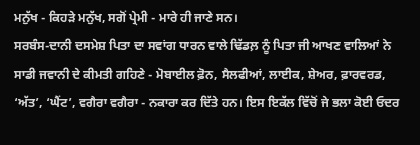ਮਨੁੱਖ - ਕਿਹੜੇ ਮਨੁੱਖ, ਸਗੋਂ ਪ੍ਰੇਮੀ - ਮਾਰੇ ਹੀ ਜਾਣੇ ਸਨ।
ਸਰਬੰਸ-ਦਾਨੀ ਦਸਮੇਸ਼ ਪਿਤਾ ਦਾ ਸਵਾਂਗ ਧਾਰਨ ਵਾਲੇ ਢਿੱਡਲ਼ ਨੂੰ ਪਿਤਾ ਜੀ ਆਖਣ ਵਾਲਿਆਂ ਨੇ ਸਾਡੀ ਜਵਾਨੀ ਦੇ ਕੀਮਤੀ ਗਹਿਣੇ - ਮੋਬਾਈਲ ਫ਼ੋਨ, ਸੈਲਫੀਆਂ, ਲਾਈਕ, ਸ਼ੇਅਰ, ਫ਼ਾਰਵਰਡ, ‘ਅੱਤ’, ‘ਘੈਂਟ’, ਵਗੈਰਾ ਵਗੈਰਾ - ਨਕਾਰਾ ਕਰ ਦਿੱਤੇ ਹਨ। ਇਸ ਇਕੱਲ ਵਿੱਚੋਂ ਜੇ ਭਲਾ ਕੋਈ ਓਦਰ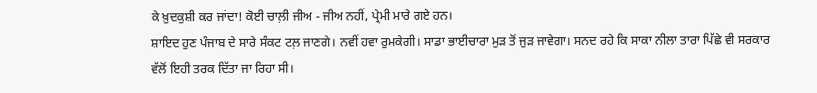ਕੇ ਖ਼ੁਦਕੁਸ਼ੀ ਕਰ ਜਾਂਦਾ! ਕੋਈ ਚਾਲ਼ੀ ਜੀਅ - ਜੀਅ ਨਹੀਂ, ਪ੍ਰੇਮੀ ਮਾਰੇ ਗਏ ਹਨ।
ਸ਼ਾਇਦ ਹੁਣ ਪੰਜਾਬ ਦੇ ਸਾਰੇ ਸੰਕਟ ਟਲ਼ ਜਾਣਗੇ। ਨਵੀਂ ਹਵਾ ਰੁਮਕੇਗੀ। ਸਾਡਾ ਭਾਈਚਾਰਾ ਮੁੜ ਤੋਂ ਜੁੜ ਜਾਵੇਗਾ। ਸਨਦ ਰਹੇ ਕਿ ਸਾਕਾ ਨੀਲਾ ਤਾਰਾ ਪਿੱਛੇ ਵੀ ਸਰਕਾਰ ਵੱਲੋਂ ਇਹੀ ਤਰਕ ਦਿੱਤਾ ਜਾ ਰਿਹਾ ਸੀ।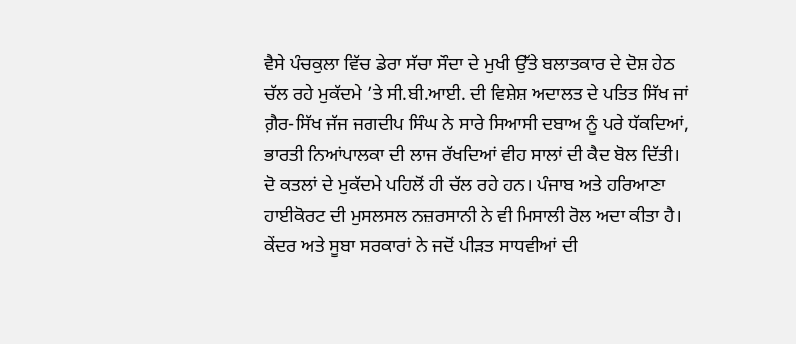ਵੈਸੇ ਪੰਚਕੁਲਾ ਵਿੱਚ ਡੇਰਾ ਸੱਚਾ ਸੌਦਾ ਦੇ ਮੁਖੀ ਉੱਤੇ ਬਲਾਤਕਾਰ ਦੇ ਦੋਸ਼ ਹੇਠ ਚੱਲ ਰਹੇ ਮੁਕੱਦਮੇ ’ਤੇ ਸੀ.ਬੀ.ਆਈ. ਦੀ ਵਿਸ਼ੇਸ਼ ਅਦਾਲਤ ਦੇ ਪਤਿਤ ਸਿੱਖ ਜਾਂ ਗ਼ੈਰ-ਸਿੱਖ ਜੱਜ ਜਗਦੀਪ ਸਿੰਘ ਨੇ ਸਾਰੇ ਸਿਆਸੀ ਦਬਾਅ ਨੂੰ ਪਰੇ ਧੱਕਦਿਆਂ, ਭਾਰਤੀ ਨਿਆਂਪਾਲਕਾ ਦੀ ਲਾਜ ਰੱਖਦਿਆਂ ਵੀਹ ਸਾਲਾਂ ਦੀ ਕੈਦ ਬੋਲ ਦਿੱਤੀ। ਦੋ ਕਤਲਾਂ ਦੇ ਮੁਕੱਦਮੇ ਪਹਿਲੋਂ ਹੀ ਚੱਲ ਰਹੇ ਹਨ। ਪੰਜਾਬ ਅਤੇ ਹਰਿਆਣਾ ਹਾਈਕੋਰਟ ਦੀ ਮੁਸਲਸਲ ਨਜ਼ਰਸਾਨੀ ਨੇ ਵੀ ਮਿਸਾਲੀ ਰੋਲ ਅਦਾ ਕੀਤਾ ਹੈ। ਕੇਂਦਰ ਅਤੇ ਸੂਬਾ ਸਰਕਾਰਾਂ ਨੇ ਜਦੋਂ ਪੀੜਤ ਸਾਧਵੀਆਂ ਦੀ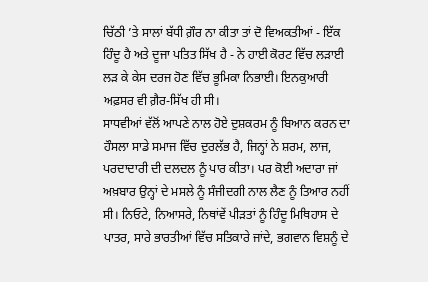ਚਿੱਠੀ ’ਤੇ ਸਾਲਾਂ ਬੱਧੀ ਗ਼ੌਰ ਨਾ ਕੀਤਾ ਤਾਂ ਦੋ ਵਿਅਕਤੀਆਂ - ਇੱਕ ਹਿੰਦੂ ਹੈ ਅਤੇ ਦੂਜਾ ਪਤਿਤ ਸਿੱਖ ਹੈ - ਨੇ ਹਾਈ ਕੋਰਟ ਵਿੱਚ ਲੜਾਈ ਲੜ ਕੇ ਕੇਸ ਦਰਜ ਹੋਣ ਵਿੱਚ ਭੂਮਿਕਾ ਨਿਭਾਈ। ਇਨਕੁਆਰੀ ਅਫ਼ਸਰ ਵੀ ਗ਼ੈਰ-ਸਿੱਖ ਹੀ ਸੀ।
ਸਾਧਵੀਆਂ ਵੱਲੋਂ ਆਪਣੇ ਨਾਲ ਹੋਏ ਦੁਸ਼ਕਰਮ ਨੂੰ ਬਿਆਨ ਕਰਨ ਦਾ ਹੌਸਲਾ ਸਾਡੇ ਸਮਾਜ ਵਿੱਚ ਦੁਰਲੱਭ ਹੈ, ਜਿਨ੍ਹਾਂ ਨੇ ਸ਼ਰਮ, ਲਾਜ, ਪਰਦਾਦਾਰੀ ਦੀ ਦਲਦਲ ਨੂੰ ਪਾਰ ਕੀਤਾ। ਪਰ ਕੋਈ ਅਦਾਰਾ ਜਾਂ ਅਖ਼ਬਾਰ ਉਨ੍ਹਾਂ ਦੇ ਮਸਲੇ ਨੂੰ ਸੰਜੀਦਗੀ ਨਾਲ ਲੈਣ ਨੂੰ ਤਿਆਰ ਨਹੀਂ ਸੀ। ਨਿਓਟੇ, ਨਿਆਸਰੇ, ਨਿਥਾਂਵੇਂ ਪੀੜਤਾਂ ਨੂੰ ਹਿੰਦੂ ਮਿਥਿਹਾਸ ਦੇ ਪਾਤਰ, ਸਾਰੇ ਭਾਰਤੀਆਂ ਵਿੱਚ ਸਤਿਕਾਰੇ ਜਾਂਦੇ, ਭਗਵਾਨ ਵਿਸ਼ਨੂੰ ਦੇ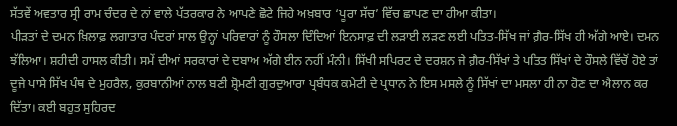ਸੱਤਵੇਂ ਅਵਤਾਰ ਸ੍ਰੀ ਰਾਮ ਚੰਦਰ ਦੇ ਨਾਂ ਵਾਲੇ ਪੱਤਰਕਾਰ ਨੇ ਆਪਣੇ ਛੋਟੇ ਜਿਹੇ ਅਖ਼ਬਾਰ ‘ਪੂਰਾ ਸੱਚ’ ਵਿੱਚ ਛਾਪਣ ਦਾ ਹੀਆ ਕੀਤਾ।
ਪੀੜਤਾਂ ਦੇ ਦਮਨ ਖ਼ਿਲਾਫ਼ ਲਗਾਤਾਰ ਪੰਦਰਾਂ ਸਾਲ ਉਨ੍ਹਾਂ ਪਰਿਵਾਰਾਂ ਨੂੰ ਹੌਸਲਾ ਦਿੰਦਿਆਂ ਇਨਸਾਫ਼ ਦੀ ਲੜਾਈ ਲੜਣ ਲਈ ਪਤਿਤ-ਸਿੱਖ ਜਾਂ ਗ਼ੈਰ-ਸਿੱਖ ਹੀ ਅੱਗੇ ਆਏ। ਦਮਨ ਝੱਲਿਆ। ਸ਼ਹੀਦੀ ਹਾਸਲ ਕੀਤੀ। ਸਮੇਂ ਦੀਆਂ ਸਰਕਾਰਾਂ ਦੇ ਦਬਾਅ ਅੱਗੇ ਈਨ ਨਹੀਂ ਮੰਨੀ। ਸਿੱਖੀ ਸਪਿਰਟ ਦੇ ਦਰਸ਼ਨ ਜੇ ਗ਼ੈਰ-ਸਿੱਖਾਂ ਤੇ ਪਤਿਤ ਸਿੱਖਾਂ ਦੇ ਹੌਸਲੇ ਵਿੱਚੋਂ ਹੋਏ ਤਾਂ ਦੂਜੇ ਪਾਸੇ ਸਿੱਖ ਪੰਥ ਦੇ ਮੁਹਰੈਲ, ਕੁਰਬਾਨੀਆਂ ਨਾਲ ਬਣੀ ਸ਼੍ਰੋਮਣੀ ਗੁਰਦੁਆਰਾ ਪ੍ਰਬੰਧਕ ਕਮੇਟੀ ਦੇ ਪ੍ਰਧਾਨ ਨੇ ਇਸ ਮਸਲੇ ਨੂੰ ਸਿੱਖਾਂ ਦਾ ਮਸਲਾ ਹੀ ਨਾ ਹੋਣ ਦਾ ਐਲਾਨ ਕਰ ਦਿੱਤਾ। ਕਈ ਬਹੁਤ ਸੁਹਿਰਦ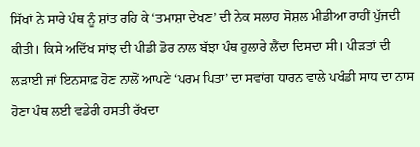ਸਿੱਖਾਂ ਨੇ ਸਾਰੇ ਪੰਥ ਨੂੰ ਸ਼ਾਂਤ ਰਹਿ ਕੇ ‘ਤਮਾਸ਼ਾ ਦੇਖਣ’ ਦੀ ਨੇਕ ਸਲਾਹ ਸੋਸ਼ਲ ਮੀਡੀਆ ਰਾਹੀਂ ਪੁੱਜਦੀ ਕੀਤੀ। ਕਿਸੇ ਅਦਿੱਖ ਸਾਂਝ ਦੀ ਪੀਡੀ ਡੋਰ ਨਾਲ ਬੱਝਾ ਪੰਥ ਹੁਲਾਰੇ ਲੈਂਦਾ ਦਿਸਦਾ ਸੀ। ਪੀੜਤਾਂ ਦੀ ਲੜਾਈ ਜਾਂ ਇਨਸਾਫ਼ ਹੋਣ ਨਾਲੋਂ ਆਪਣੇ ‘ਪਰਮ ਪਿਤਾ’ ਦਾ ਸਵਾਂਗ ਧਾਰਨ ਵਾਲੇ ਪਖੰਡੀ ਸਾਧ ਦਾ ਨਾਸ ਹੋਣਾ ਪੰਥ ਲਈ ਵਡੇਰੀ ਹਸਤੀ ਰੱਖਦਾ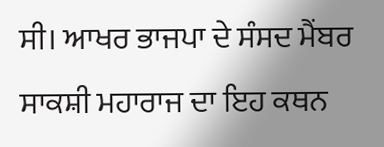ਸੀ। ਆਖਰ ਭਾਜਪਾ ਦੇ ਸੰਸਦ ਮੈਂਬਰ ਸਾਕਸ਼ੀ ਮਹਾਰਾਜ ਦਾ ਇਹ ਕਥਨ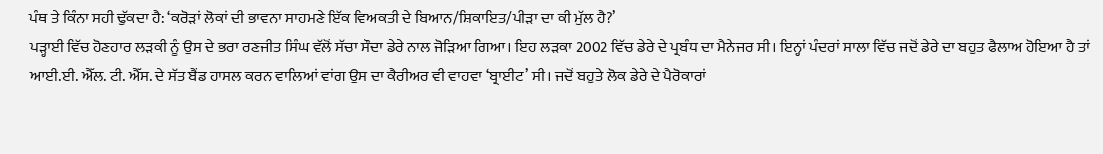ਪੰਥ ਤੇ ਕਿੰਨਾ ਸਹੀ ਢੁੱਕਦਾ ਹੈ: ‘ਕਰੋੜਾਂ ਲੋਕਾਂ ਦੀ ਭਾਵਨਾ ਸਾਹਮਣੇ ਇੱਕ ਵਿਅਕਤੀ ਦੇ ਬਿਆਨ/ਸ਼ਿਕਾਇਤ/ਪੀੜਾ ਦਾ ਕੀ ਮੁੱਲ ਹੈ?’
ਪੜ੍ਹਾਈ ਵਿੱਚ ਹੋਣਹਾਰ ਲੜਕੀ ਨੂੰ ਉਸ ਦੇ ਭਰਾ ਰਣਜੀਤ ਸਿੰਘ ਵੱਲੋਂ ਸੱਚਾ ਸੌਦਾ ਡੇਰੇ ਨਾਲ ਜੋੜਿਆ ਗਿਆ। ਇਹ ਲੜਕਾ 2002 ਵਿੱਚ ਡੇਰੇ ਦੇ ਪ੍ਰਬੰਧ ਦਾ ਮੈਨੇਜਰ ਸੀ। ਇਨ੍ਹਾਂ ਪੰਦਰਾਂ ਸਾਲਾ ਵਿੱਚ ਜਦੋਂ ਡੇਰੇ ਦਾ ਬਹੁਤ ਫੈਲਾਅ ਹੋਇਆ ਹੈ ਤਾਂ ਆਈ.ਈ. ਐੱਲ. ਟੀ. ਐੱਸ. ਦੇ ਸੱਤ ਬੈਂਡ ਹਾਸਲ ਕਰਨ ਵਾਲਿਆਂ ਵਾਂਗ ਉਸ ਦਾ ਕੈਰੀਅਰ ਵੀ ਵਾਹਵਾ ‘ਬ੍ਰਾਈਟ’ ਸੀ। ਜਦੋਂ ਬਹੁਤੇ ਲੋਕ ਡੇਰੇ ਦੇ ਪੈਰੋਕਾਰਾਂ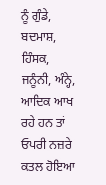ਨੂੰ ਗੁੰਡੇ, ਬਦਮਾਸ਼, ਹਿੰਸਕ, ਜਨੂੰਨੀ, ਅੰਨ੍ਹੇ, ਆਦਿਕ ਆਖ ਰਹੇ ਹਨ ਤਾਂ ਓਪਰੀ ਨਜ਼ਰੇ ਕਤਲ ਹੋਇਆ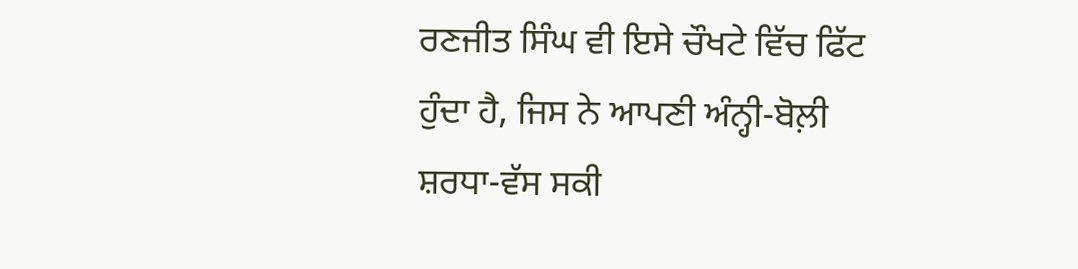ਰਣਜੀਤ ਸਿੰਘ ਵੀ ਇਸੇ ਚੌਖਟੇ ਵਿੱਚ ਫਿੱਟ ਹੁੰਦਾ ਹੈ, ਜਿਸ ਨੇ ਆਪਣੀ ਅੰਨ੍ਹੀ-ਬੋਲ਼ੀ ਸ਼ਰਧਾ-ਵੱਸ ਸਕੀ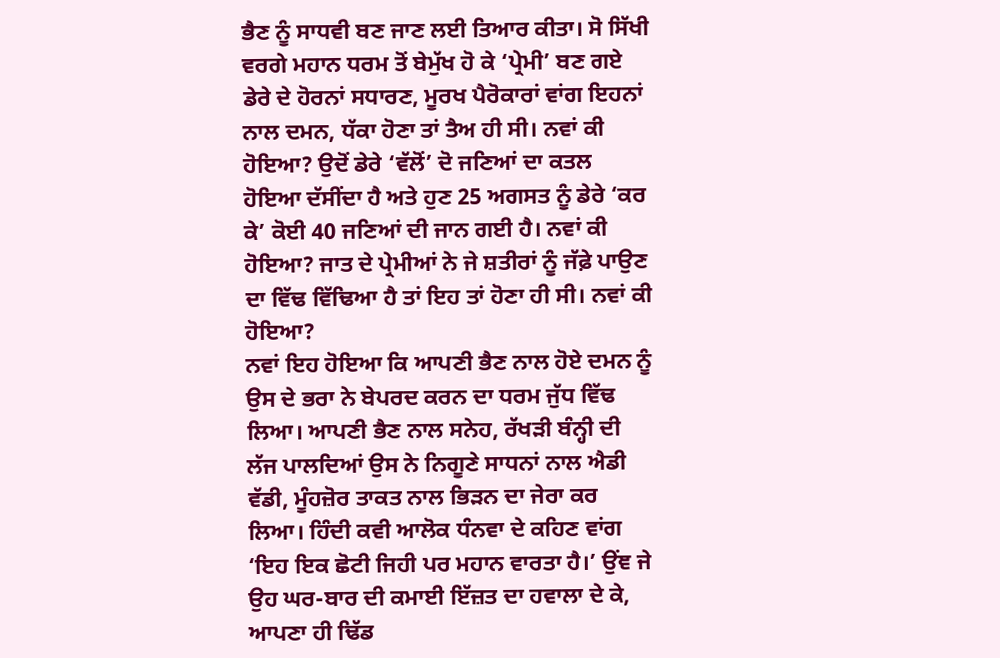ਭੈਣ ਨੂੰ ਸਾਧਵੀ ਬਣ ਜਾਣ ਲਈ ਤਿਆਰ ਕੀਤਾ। ਸੋ ਸਿੱਖੀ ਵਰਗੇ ਮਹਾਨ ਧਰਮ ਤੋਂ ਬੇਮੁੱਖ ਹੋ ਕੇ ‘ਪ੍ਰੇਮੀ’ ਬਣ ਗਏ ਡੇਰੇ ਦੇ ਹੋਰਨਾਂ ਸਧਾਰਣ, ਮੂਰਖ ਪੈਰੋਕਾਰਾਂ ਵਾਂਗ ਇਹਨਾਂ ਨਾਲ ਦਮਨ, ਧੱਕਾ ਹੋਣਾ ਤਾਂ ਤੈਅ ਹੀ ਸੀ। ਨਵਾਂ ਕੀ ਹੋਇਆ? ਉਦੋਂ ਡੇਰੇ ‘ਵੱਲੋਂ’ ਦੋ ਜਣਿਆਂ ਦਾ ਕਤਲ ਹੋਇਆ ਦੱਸੀਂਦਾ ਹੈ ਅਤੇ ਹੁਣ 25 ਅਗਸਤ ਨੂੰ ਡੇਰੇ ‘ਕਰ ਕੇ’ ਕੋਈ 40 ਜਣਿਆਂ ਦੀ ਜਾਨ ਗਈ ਹੈ। ਨਵਾਂ ਕੀ ਹੋਇਆ? ਜਾਤ ਦੇ ਪ੍ਰੇਮੀਆਂ ਨੇ ਜੇ ਸ਼ਤੀਰਾਂ ਨੂੰ ਜੱਫ਼ੇ ਪਾਉਣ ਦਾ ਵਿੱਢ ਵਿੱਢਿਆ ਹੈ ਤਾਂ ਇਹ ਤਾਂ ਹੋਣਾ ਹੀ ਸੀ। ਨਵਾਂ ਕੀ ਹੋਇਆ?
ਨਵਾਂ ਇਹ ਹੋਇਆ ਕਿ ਆਪਣੀ ਭੈਣ ਨਾਲ ਹੋਏ ਦਮਨ ਨੂੰ ਉਸ ਦੇ ਭਰਾ ਨੇ ਬੇਪਰਦ ਕਰਨ ਦਾ ਧਰਮ ਜੁੱਧ ਵਿੱਢ ਲਿਆ। ਆਪਣੀ ਭੈਣ ਨਾਲ ਸਨੇਹ, ਰੱਖੜੀ ਬੰਨ੍ਹੀ ਦੀ ਲੱਜ ਪਾਲਦਿਆਂ ਉਸ ਨੇ ਨਿਗੂਣੇ ਸਾਧਨਾਂ ਨਾਲ ਐਡੀ ਵੱਡੀ, ਮੂੰਹਜ਼ੋਰ ਤਾਕਤ ਨਾਲ ਭਿੜਨ ਦਾ ਜੇਰਾ ਕਰ ਲਿਆ। ਹਿੰਦੀ ਕਵੀ ਆਲੋਕ ਧੰਨਵਾ ਦੇ ਕਹਿਣ ਵਾਂਗ ‘ਇਹ ਇਕ ਛੋਟੀ ਜਿਹੀ ਪਰ ਮਹਾਨ ਵਾਰਤਾ ਹੈ।’ ਉਂਞ ਜੇ ਉਹ ਘਰ-ਬਾਰ ਦੀ ਕਮਾਈ ਇੱਜ਼ਤ ਦਾ ਹਵਾਲਾ ਦੇ ਕੇ, ਆਪਣਾ ਹੀ ਢਿੱਡ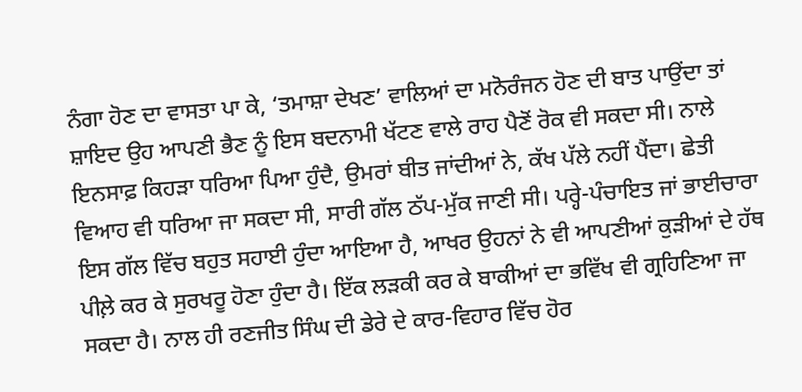ਨੰਗਾ ਹੋਣ ਦਾ ਵਾਸਤਾ ਪਾ ਕੇ, ‘ਤਮਾਸ਼ਾ ਦੇਖਣ’ ਵਾਲਿਆਂ ਦਾ ਮਨੋਰੰਜਨ ਹੋਣ ਦੀ ਬਾਤ ਪਾਉਂਦਾ ਤਾਂ ਸ਼ਾਇਦ ਉਹ ਆਪਣੀ ਭੈਣ ਨੂੰ ਇਸ ਬਦਨਾਮੀ ਖੱਟਣ ਵਾਲੇ ਰਾਹ ਪੈਣੋਂ ਰੋਕ ਵੀ ਸਕਦਾ ਸੀ। ਨਾਲੇ ਇਨਸਾਫ਼ ਕਿਹੜਾ ਧਰਿਆ ਪਿਆ ਹੁੰਦੈ, ਉਮਰਾਂ ਬੀਤ ਜਾਂਦੀਆਂ ਨੇ, ਕੱਖ ਪੱਲੇ ਨਹੀਂ ਪੈਂਦਾ। ਛੇਤੀ ਵਿਆਹ ਵੀ ਧਰਿਆ ਜਾ ਸਕਦਾ ਸੀ, ਸਾਰੀ ਗੱਲ ਠੱਪ-ਮੁੱਕ ਜਾਣੀ ਸੀ। ਪਰ੍ਹੇ-ਪੰਚਾਇਤ ਜਾਂ ਭਾਈਚਾਰਾ ਇਸ ਗੱਲ ਵਿੱਚ ਬਹੁਤ ਸਹਾਈ ਹੁੰਦਾ ਆਇਆ ਹੈ, ਆਖਰ ਉਹਨਾਂ ਨੇ ਵੀ ਆਪਣੀਆਂ ਕੁੜੀਆਂ ਦੇ ਹੱਥ ਪੀਲ਼ੇ ਕਰ ਕੇ ਸੁਰਖਰੂ ਹੋਣਾ ਹੁੰਦਾ ਹੈ। ਇੱਕ ਲੜਕੀ ਕਰ ਕੇ ਬਾਕੀਆਂ ਦਾ ਭਵਿੱਖ ਵੀ ਗ੍ਰਹਿਣਿਆ ਜਾ ਸਕਦਾ ਹੈ। ਨਾਲ ਹੀ ਰਣਜੀਤ ਸਿੰਘ ਦੀ ਡੇਰੇ ਦੇ ਕਾਰ-ਵਿਹਾਰ ਵਿੱਚ ਹੋਰ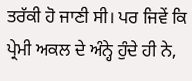ਤਰੱਕੀ ਹੋ ਜਾਣੀ ਸੀ। ਪਰ ਜਿਵੇਂ ਕਿ ਪ੍ਰੇਮੀ ਅਕਲ ਦੇ ਅੰਨ੍ਹੇ ਹੁੰਦੇ ਹੀ ਨੇ,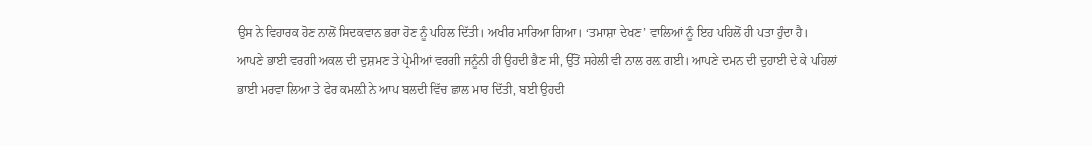ਉਸ ਨੇ ਵਿਹਾਰਕ ਹੋਣ ਨਾਲੋਂ ਸਿਦਕਵਾਨ ਭਰਾ ਹੋਣ ਨੂੰ ਪਹਿਲ ਦਿੱਤੀ। ਅਖੀਰ ਮਾਰਿਆ ਗਿਆ। ‘ਤਮਾਸ਼ਾ ਦੇਖਣ’ ਵਾਲਿਆਂ ਨੂੰ ਇਹ ਪਹਿਲੋਂ ਹੀ ਪਤਾ ਹੁੰਦਾ ਹੈ।
ਆਪਣੇ ਭਾਈ ਵਰਗੀ ਅਕਲ ਦੀ ਦੁਸ਼ਮਣ ਤੇ ਪ੍ਰੇਮੀਆਂ ਵਰਗੀ ਜਨੂੰਨੀ ਹੀ ਉਹਦੀ ਭੈਣ ਸੀ, ਉੱਤੋਂ ਸਹੇਲੀ ਵੀ ਨਾਲ ਰਲ਼ ਗਈ। ਆਪਣੇ ਦਮਨ ਦੀ ਦੁਹਾਈ ਦੇ ਕੇ ਪਹਿਲਾਂ ਭਾਈ ਮਰਵਾ ਲਿਆ ਤੇ ਫੇਰ ਕਮਲ਼ੀ ਨੇ ਆਪ ਬਲਦੀ ਵਿੱਚ ਛਾਲ ਮਾਰ ਦਿੱਤੀ, ਬਈ ਉਹਦੀ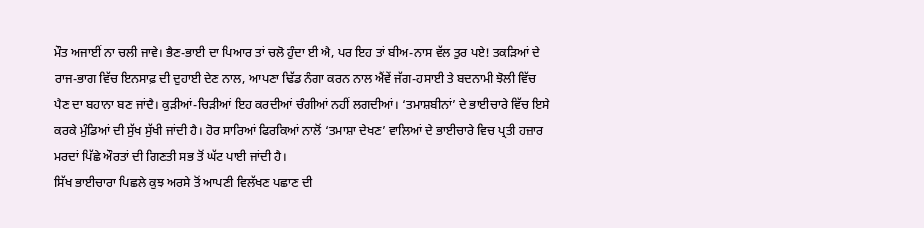ਮੌਤ ਅਜਾਈਂ ਨਾ ਚਲੀ ਜਾਵੇ। ਭੈਣ-ਭਾਈ ਦਾ ਪਿਆਰ ਤਾਂ ਚਲੋ ਹੁੰਦਾ ਈ ਐ, ਪਰ ਇਹ ਤਾਂ ਬੀਅ-ਨਾਸ ਵੱਲ ਤੁਰ ਪਏ! ਤਕੜਿਆਂ ਦੇ ਰਾਜ-ਭਾਗ ਵਿੱਚ ਇਨਸਾਫ਼ ਦੀ ਦੁਹਾਈ ਦੇਣ ਨਾਲ, ਆਪਣਾ ਢਿੱਡ ਨੰਗਾ ਕਰਨ ਨਾਲ ਐਂਵੇਂ ਜੱਗ-ਹਸਾਈ ਤੇ ਬਦਨਾਮੀ ਝੋਲੀ ਵਿੱਚ ਪੈਣ ਦਾ ਬਹਾਨਾ ਬਣ ਜਾਂਦੈ। ਕੁੜੀਆਂ-ਚਿੜੀਆਂ ਇਹ ਕਰਦੀਆਂ ਚੰਗੀਆਂ ਨਹੀਂ ਲਗਦੀਆਂ। ‘ਤਮਾਸ਼ਬੀਨਾਂ’ ਦੇ ਭਾਈਚਾਰੇ ਵਿੱਚ ਇਸੇ ਕਰਕੇ ਮੁੰਡਿਆਂ ਦੀ ਸੁੱਖ ਸੁੱਖੀ ਜਾਂਦੀ ਹੈ। ਹੋਰ ਸਾਰਿਆਂ ਫਿਰਕਿਆਂ ਨਾਲੋਂ ‘ਤਮਾਸ਼ਾ ਦੇਖਣ’ ਵਾਲਿਆਂ ਦੇ ਭਾਈਚਾਰੇ ਵਿਚ ਪ੍ਰਤੀ ਹਜ਼ਾਰ ਮਰਦਾਂ ਪਿੱਛੇ ਔਰਤਾਂ ਦੀ ਗਿਣਤੀ ਸਭ ਤੋਂ ਘੱਟ ਪਾਈ ਜਾਂਦੀ ਹੈ।
ਸਿੱਖ ਭਾਈਚਾਰਾ ਪਿਛਲੇ ਕੁਝ ਅਰਸੇ ਤੋਂ ਆਪਣੀ ਵਿਲੱਖਣ ਪਛਾਣ ਦੀ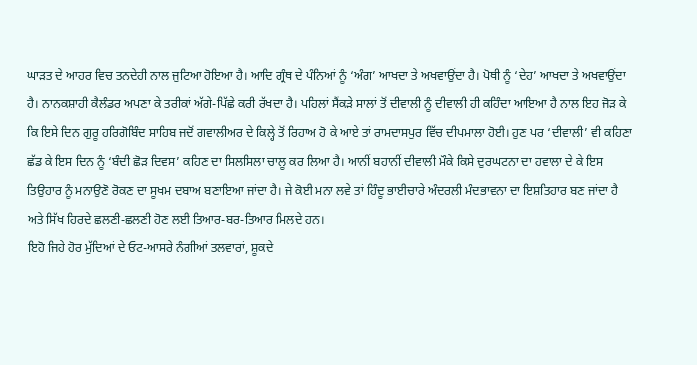ਘਾੜਤ ਦੇ ਆਹਰ ਵਿਚ ਤਨਦੇਹੀ ਨਾਲ ਜੁਟਿਆ ਹੋਇਆ ਹੈ। ਆਦਿ ਗ੍ਰੰਥ ਦੇ ਪੰਨਿਆਂ ਨੂੰ ‘ਅੰਗ’ ਆਖਦਾ ਤੇ ਅਖਵਾਉਂਦਾ ਹੈ। ਪੋਥੀ ਨੂੰ ‘ਦੇਹ’ ਆਖਦਾ ਤੇ ਅਖਵਾਉਂਦਾ ਹੈ। ਨਾਨਕਸ਼ਾਹੀ ਕੈਲੰਡਰ ਅਪਣਾ ਕੇ ਤਰੀਕਾਂ ਅੱਗੇ-ਪਿੱਛੇ ਕਰੀ ਰੱਖਦਾ ਹੈ। ਪਹਿਲਾਂ ਸੈਂਕੜੇ ਸਾਲਾਂ ਤੋਂ ਦੀਵਾਲੀ ਨੂੰ ਦੀਵਾਲੀ ਹੀ ਕਹਿੰਦਾ ਆਇਆ ਹੈ ਨਾਲ ਇਹ ਜੋੜ ਕੇ ਕਿ ਇਸੇ ਦਿਨ ਗੁਰੂ ਹਰਿਗੋਬਿੰਦ ਸਾਹਿਬ ਜਦੋਂ ਗਵਾਲੀਅਰ ਦੇ ਕਿਲ੍ਹੇ ਤੋਂ ਰਿਹਾਅ ਹੋ ਕੇ ਆਏ ਤਾਂ ਰਾਮਦਾਸਪੁਰ ਵਿੱਚ ਦੀਪਮਾਲਾ ਹੋਈ। ਹੁਣ ਪਰ ‘ਦੀਵਾਲੀ’ ਵੀ ਕਹਿਣਾ ਛੱਡ ਕੇ ਇਸ ਦਿਨ ਨੂੰ ‘ਬੰਦੀ ਛੋੜ ਦਿਵਸ’ ਕਹਿਣ ਦਾ ਸਿਲਸਿਲਾ ਚਾਲੂ ਕਰ ਲਿਆ ਹੈ। ਆਨੀਂ ਬਹਾਨੀਂ ਦੀਵਾਲੀ ਮੌਕੇ ਕਿਸੇ ਦੁਰਘਟਨਾ ਦਾ ਹਵਾਲਾ ਦੇ ਕੇ ਇਸ ਤਿਉਹਾਰ ਨੂੰ ਮਨਾਉਣੋ ਰੋਕਣ ਦਾ ਸੂਖਮ ਦਬਾਅ ਬਣਾਇਆ ਜਾਂਦਾ ਹੈ। ਜੇ ਕੋਈ ਮਨਾ ਲਵੇ ਤਾਂ ਹਿੰਦੂ ਭਾਈਚਾਰੇ ਅੰਦਰਲੀ ਮੰਦਭਾਵਨਾ ਦਾ ਇਸ਼ਤਿਹਾਰ ਬਣ ਜਾਂਦਾ ਹੈ ਅਤੇ ਸਿੱਖ ਹਿਰਦੇ ਛਲਣੀ-ਛਲਣੀ ਹੋਣ ਲਈ ਤਿਆਰ-ਬਰ-ਤਿਆਰ ਮਿਲਦੇ ਹਨ।
ਇਹੋ ਜਿਹੇ ਹੋਰ ਮੁੱਦਿਆਂ ਦੇ ਓਟ-ਆਸਰੇ ਨੰਗੀਆਂ ਤਲਵਾਰਾਂ, ਸ਼ੂਕਦੇ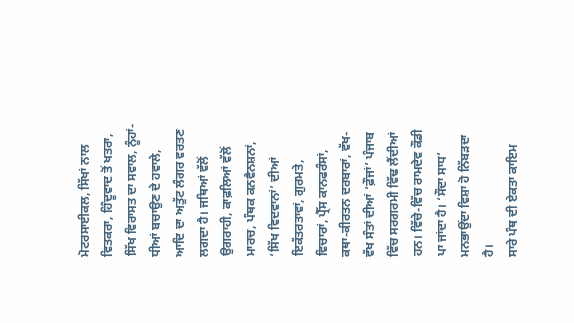ਮੋਟਰਸਾਈਕਲ, ਸਿੱਖਾਂ ਨਾਲ ਵਿਤਕਰਾ, ਹਿੰਦੂਵਾਦ ਤੋਂ ਖਤਰਾ, ਸਿੱਖ ਵਿਰਾਸਤ ਦਾ ਸਵਾਲ, ਨੂੰਹਾਂ-ਧੀਆਂ ਬਚਾਉਣ ਦੇ ਹਵਾਲੇ, ਆਦਿ ਦਾ ਅਤੁੱਟ ਲੰਗਰ ਵਰਤਣ ਲਗਦਾ ਹੈ। ਜਥਿਆਂ ਵੱਲੋਂ ਉਗਰਾਹੀ, ਕਾਫ਼ਲਿਆਂ ਵੱਲੋਂ ਮਾਰਚ, ਪੰਥਕ ਕਨਵੈਨਸ਼ਨਾਂ, ‘ਸਿੱਖ ਵਿਦਵਾਨਾਂ’ ਦੀਆਂ ਇਕੱਤਰਤਾਵਾਂ, ਗੁਰਮਤੇ, ਵਿਚਾਰਾਂ, ਪ੍ਰੈੱਸ ਕਾਨਫਰੰਸਾਂ, ਕਥਾ-ਕੀਰਤਨ ਦਰਬਾਰਾਂ, ਵੱਖ-ਵੱਖ ਸੰਤਾਂ ਦੀਆਂ ‘ਫ਼ੌਜਾਂ’ ਪੰਜਾਬ ਵਿੱਚ ਸਰਗਰਮੀ ਵਿੱਢ ਲੈਂਦੀਆਂ ਹਨ। ਵਿੱਚੇ-ਵਿੱਚ ਰਾਮਦੇਵ ਕੌਡੀ ਪਾ ਜਾਂਦਾ ਹੈ। ‘ਸੌਦਾ ਸਾਧ’ ਮਨਭਾਉਂਦਾ ਵਿਸ਼ਾ ਹੋ ਨਿੱਬੜਦਾ ਹੈ।
ਸਾਰੇ ਪੰਥ ਦੀ ਏਕਤਾ ਕਾਇਮ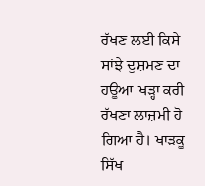ਰੱਖਣ ਲਈ ਕਿਸੇ ਸਾਂਝੇ ਦੁਸ਼ਮਣ ਦਾ ਹਊਆ ਖੜ੍ਹਾ ਕਰੀ ਰੱਖਣਾ ਲਾਜ਼ਮੀ ਹੋ ਗਿਆ ਹੈ। ਖਾੜਕੂ ਸਿੱਖ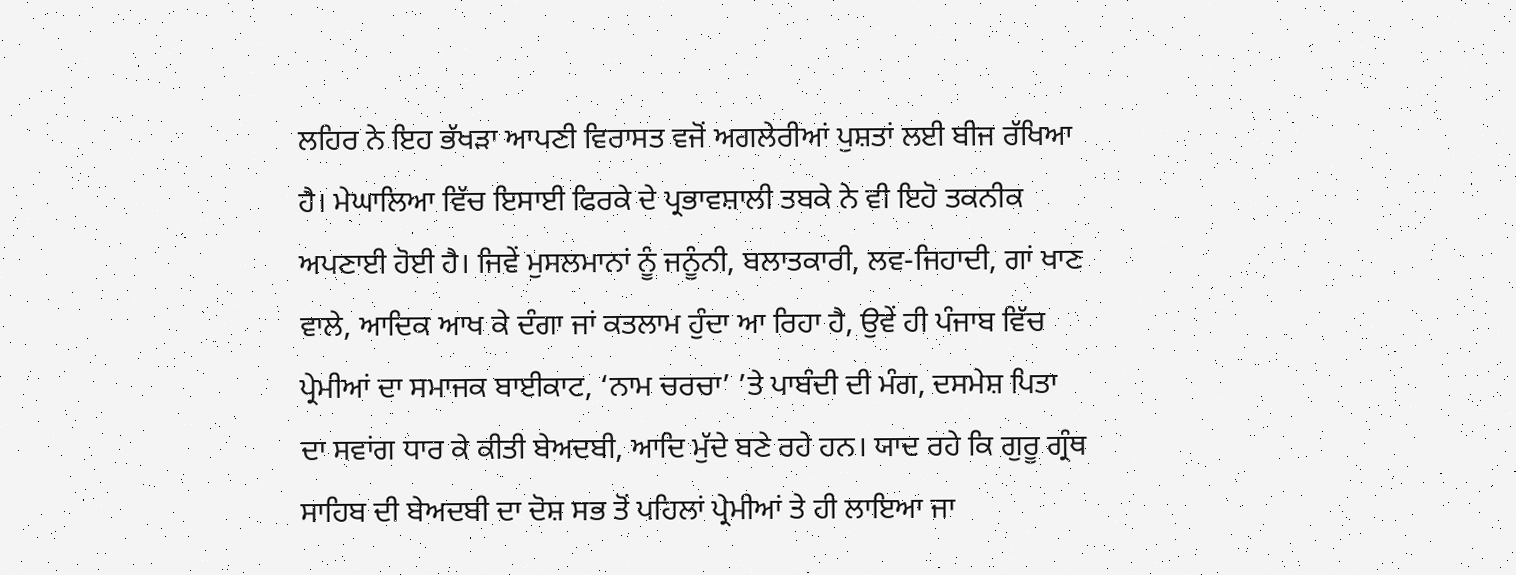ਲਹਿਰ ਨੇ ਇਹ ਭੱਖੜਾ ਆਪਣੀ ਵਿਰਾਸਤ ਵਜੋਂ ਅਗਲੇਰੀਆਂ ਪੁਸ਼ਤਾਂ ਲਈ ਬੀਜ ਰੱਖਿਆ ਹੈ। ਮੇਘਾਲਿਆ ਵਿੱਚ ਇਸਾਈ ਫਿਰਕੇ ਦੇ ਪ੍ਰਭਾਵਸ਼ਾਲੀ ਤਬਕੇ ਨੇ ਵੀ ਇਹੋ ਤਕਨੀਕ ਅਪਣਾਈ ਹੋਈ ਹੈ। ਜਿਵੇਂ ਮੁਸਲਮਾਨਾਂ ਨੂੰ ਜਨੂੰਨੀ, ਬਲਾਤਕਾਰੀ, ਲਵ-ਜਿਹਾਦੀ, ਗਾਂ ਖਾਣ ਵਾਲੇ, ਆਦਿਕ ਆਖ ਕੇ ਦੰਗਾ ਜਾਂ ਕਤਲਾਮ ਹੁੰਦਾ ਆ ਰਿਹਾ ਹੈ, ਉਵੇਂ ਹੀ ਪੰਜਾਬ ਵਿੱਚ ਪ੍ਰੇਮੀਆਂ ਦਾ ਸਮਾਜਕ ਬਾਈਕਾਟ, ‘ਨਾਮ ਚਰਚਾ’ ’ਤੇ ਪਾਬੰਦੀ ਦੀ ਮੰਗ, ਦਸਮੇਸ਼ ਪਿਤਾ ਦਾ ਸਵਾਂਗ ਧਾਰ ਕੇ ਕੀਤੀ ਬੇਅਦਬੀ, ਆਦਿ ਮੁੱਦੇ ਬਣੇ ਰਹੇ ਹਨ। ਯਾਦ ਰਹੇ ਕਿ ਗੁਰੂ ਗ੍ਰੰਥ ਸਾਹਿਬ ਦੀ ਬੇਅਦਬੀ ਦਾ ਦੋਸ਼ ਸਭ ਤੋਂ ਪਹਿਲਾਂ ਪ੍ਰੇਮੀਆਂ ਤੇ ਹੀ ਲਾਇਆ ਜਾ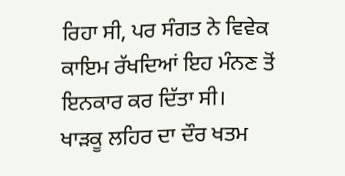ਰਿਹਾ ਸੀ, ਪਰ ਸੰਗਤ ਨੇ ਵਿਵੇਕ ਕਾਇਮ ਰੱਖਦਿਆਂ ਇਹ ਮੰਨਣ ਤੋਂ ਇਨਕਾਰ ਕਰ ਦਿੱਤਾ ਸੀ।
ਖਾੜਕੂ ਲਹਿਰ ਦਾ ਦੌਰ ਖਤਮ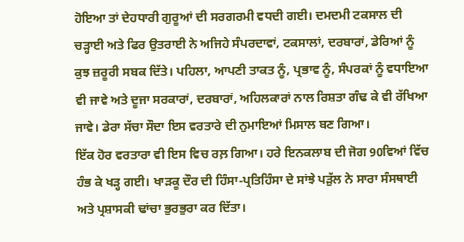ਹੋਇਆ ਤਾਂ ਦੇਹਧਾਰੀ ਗੁਰੂਆਂ ਦੀ ਸਰਗਰਮੀ ਵਧਦੀ ਗਈ। ਦਮਦਮੀ ਟਕਸਾਲ ਦੀ ਚੜ੍ਹਾਈ ਅਤੇ ਫਿਰ ਉਤਰਾਈ ਨੇ ਅਜਿਹੇ ਸੰਪਰਦਾਵਾਂ, ਟਕਸਾਲਾਂ, ਦਰਬਾਰਾਂ, ਡੇਰਿਆਂ ਨੂੰ ਕੁਝ ਜ਼ਰੂਰੀ ਸਬਕ ਦਿੱਤੇ। ਪਹਿਲਾ, ਆਪਣੀ ਤਾਕਤ ਨੂੰ, ਪ੍ਰਭਾਵ ਨੂੰ, ਸੰਪਰਕਾਂ ਨੂੰ ਵਧਾਇਆ ਵੀ ਜਾਵੇ ਅਤੇ ਦੂਜਾ ਸਰਕਾਰਾਂ, ਦਰਬਾਰਾਂ, ਅਹਿਲਕਾਰਾਂ ਨਾਲ ਰਿਸ਼ਤਾ ਗੰਢ ਕੇ ਵੀ ਰੱਖਿਆ ਜਾਵੇ। ਡੇਰਾ ਸੱਚਾ ਸੌਦਾ ਇਸ ਵਰਤਾਰੇ ਦੀ ਨੁਮਾਇਆਂ ਮਿਸਾਲ ਬਣ ਗਿਆ।
ਇੱਕ ਹੋਰ ਵਰਤਾਰਾ ਵੀ ਇਸ ਵਿਚ ਰਲ਼ ਗਿਆ। ਹਰੇ ਇਨਕਲਾਬ ਦੀ ਜੋਗ 90ਵਿਆਂ ਵਿੱਚ ਹੰਭ ਕੇ ਖੜ੍ਹ ਗਈ। ਖਾੜਕੂ ਦੌਰ ਦੀ ਹਿੰਸਾ-ਪ੍ਰਤਿਹਿੰਸਾ ਦੇ ਸਾਂਝੇ ਪੜੁੱਲ ਨੇ ਸਾਰਾ ਸੰਸਥਾਈ ਅਤੇ ਪ੍ਰਸ਼ਾਸਕੀ ਢਾਂਚਾ ਭੁਰਭੁਰਾ ਕਰ ਦਿੱਤਾ।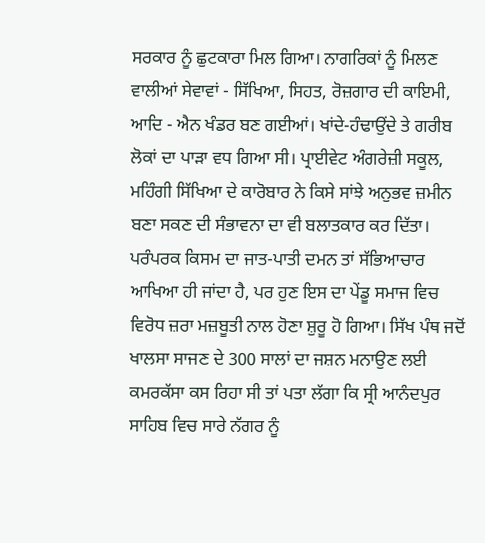ਸਰਕਾਰ ਨੂੰ ਛੁਟਕਾਰਾ ਮਿਲ ਗਿਆ। ਨਾਗਰਿਕਾਂ ਨੂੰ ਮਿਲਣ ਵਾਲੀਆਂ ਸੇਵਾਵਾਂ - ਸਿੱਖਿਆ, ਸਿਹਤ, ਰੋਜ਼ਗਾਰ ਦੀ ਕਾਇਮੀ, ਆਦਿ - ਐਨ ਖੰਡਰ ਬਣ ਗਈਆਂ। ਖਾਂਦੇ-ਹੰਢਾਉਂਦੇ ਤੇ ਗਰੀਬ ਲੋਕਾਂ ਦਾ ਪਾੜਾ ਵਧ ਗਿਆ ਸੀ। ਪ੍ਰਾਈਵੇਟ ਅੰਗਰੇਜ਼ੀ ਸਕੂਲ, ਮਹਿੰਗੀ ਸਿੱਖਿਆ ਦੇ ਕਾਰੋਬਾਰ ਨੇ ਕਿਸੇ ਸਾਂਝੇ ਅਨੁਭਵ ਜ਼ਮੀਨ ਬਣਾ ਸਕਣ ਦੀ ਸੰਭਾਵਨਾ ਦਾ ਵੀ ਬਲਾਤਕਾਰ ਕਰ ਦਿੱਤਾ। ਪਰੰਪਰਕ ਕਿਸਮ ਦਾ ਜਾਤ-ਪਾਤੀ ਦਮਨ ਤਾਂ ਸੱਭਿਆਚਾਰ ਆਖਿਆ ਹੀ ਜਾਂਦਾ ਹੈ, ਪਰ ਹੁਣ ਇਸ ਦਾ ਪੇਂਡੂ ਸਮਾਜ ਵਿਚ ਵਿਰੋਧ ਜ਼ਰਾ ਮਜ਼ਬੂਤੀ ਨਾਲ ਹੋਣਾ ਸ਼ੁਰੂ ਹੋ ਗਿਆ। ਸਿੱਖ ਪੰਥ ਜਦੋਂ ਖਾਲਸਾ ਸਾਜਣ ਦੇ 300 ਸਾਲਾਂ ਦਾ ਜਸ਼ਨ ਮਨਾਉਣ ਲਈ ਕਮਰਕੱਸਾ ਕਸ ਰਿਹਾ ਸੀ ਤਾਂ ਪਤਾ ਲੱਗਾ ਕਿ ਸ੍ਰੀ ਆਨੰਦਪੁਰ ਸਾਹਿਬ ਵਿਚ ਸਾਰੇ ਨੱਗਰ ਨੂੰ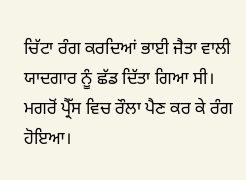ਚਿੱਟਾ ਰੰਗ ਕਰਦਿਆਂ ਭਾਈ ਜੈਤਾ ਵਾਲੀ ਯਾਦਗਾਰ ਨੂੰ ਛੱਡ ਦਿੱਤਾ ਗਿਆ ਸੀ। ਮਗਰੋਂ ਪ੍ਰੈੱਸ ਵਿਚ ਰੌਲਾ ਪੈਣ ਕਰ ਕੇ ਰੰਗ ਹੋਇਆ।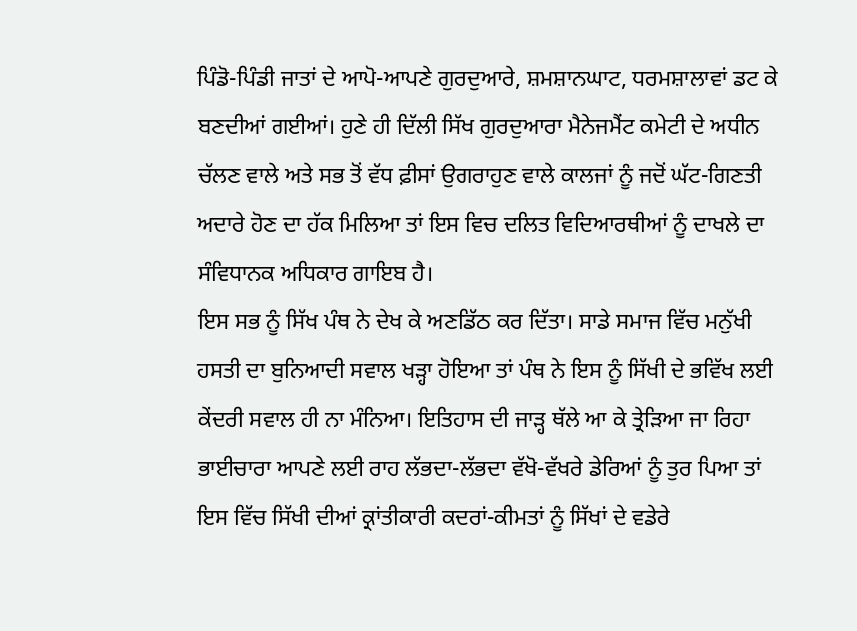ਪਿੰਡੋ-ਪਿੰਡੀ ਜਾਤਾਂ ਦੇ ਆਪੋ-ਆਪਣੇ ਗੁਰਦੁਆਰੇ, ਸ਼ਮਸ਼ਾਨਘਾਟ, ਧਰਮਸ਼ਾਲਾਵਾਂ ਡਟ ਕੇ ਬਣਦੀਆਂ ਗਈਆਂ। ਹੁਣੇ ਹੀ ਦਿੱਲੀ ਸਿੱਖ ਗੁਰਦੁਆਰਾ ਮੈਨੇਜਮੈਂਟ ਕਮੇਟੀ ਦੇ ਅਧੀਨ ਚੱਲਣ ਵਾਲੇ ਅਤੇ ਸਭ ਤੋਂ ਵੱਧ ਫ਼ੀਸਾਂ ਉਗਰਾਹੁਣ ਵਾਲੇ ਕਾਲਜਾਂ ਨੂੰ ਜਦੋਂ ਘੱਟ-ਗਿਣਤੀ ਅਦਾਰੇ ਹੋਣ ਦਾ ਹੱਕ ਮਿਲਿਆ ਤਾਂ ਇਸ ਵਿਚ ਦਲਿਤ ਵਿਦਿਆਰਥੀਆਂ ਨੂੰ ਦਾਖਲੇ ਦਾ ਸੰਵਿਧਾਨਕ ਅਧਿਕਾਰ ਗਾਇਬ ਹੈ।
ਇਸ ਸਭ ਨੂੰ ਸਿੱਖ ਪੰਥ ਨੇ ਦੇਖ ਕੇ ਅਣਡਿੱਠ ਕਰ ਦਿੱਤਾ। ਸਾਡੇ ਸਮਾਜ ਵਿੱਚ ਮਨੁੱਖੀ ਹਸਤੀ ਦਾ ਬੁਨਿਆਦੀ ਸਵਾਲ ਖੜ੍ਹਾ ਹੋਇਆ ਤਾਂ ਪੰਥ ਨੇ ਇਸ ਨੂੰ ਸਿੱਖੀ ਦੇ ਭਵਿੱਖ ਲਈ ਕੇਂਦਰੀ ਸਵਾਲ ਹੀ ਨਾ ਮੰਨਿਆ। ਇਤਿਹਾਸ ਦੀ ਜਾੜ੍ਹ ਥੱਲੇ ਆ ਕੇ ਤ੍ਰੇੜਿਆ ਜਾ ਰਿਹਾ ਭਾਈਚਾਰਾ ਆਪਣੇ ਲਈ ਰਾਹ ਲੱਭਦਾ-ਲੱਭਦਾ ਵੱਖੋ-ਵੱਖਰੇ ਡੇਰਿਆਂ ਨੂੰ ਤੁਰ ਪਿਆ ਤਾਂ ਇਸ ਵਿੱਚ ਸਿੱਖੀ ਦੀਆਂ ਕ੍ਰਾਂਤੀਕਾਰੀ ਕਦਰਾਂ-ਕੀਮਤਾਂ ਨੂੰ ਸਿੱਖਾਂ ਦੇ ਵਡੇਰੇ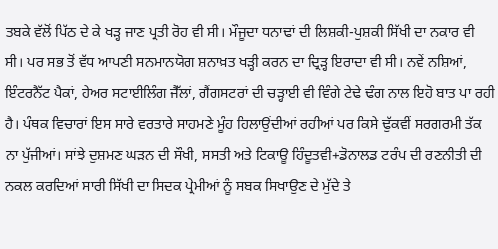ਤਬਕੇ ਵੱਲੋਂ ਪਿੱਠ ਦੇ ਕੇ ਖੜ੍ਹ ਜਾਣ ਪ੍ਰਤੀ ਰੋਹ ਵੀ ਸੀ। ਮੌਜੂਦਾ ਧਨਾਢਾਂ ਦੀ ਲਿਸ਼ਕੀ-ਪੁਸ਼ਕੀ ਸਿੱਖੀ ਦਾ ਨਕਾਰ ਵੀ ਸੀ। ਪਰ ਸਭ ਤੋਂ ਵੱਧ ਆਪਣੀ ਸਨਮਾਨਯੋਗ ਸ਼ਨਾਖ਼ਤ ਖੜ੍ਹੀ ਕਰਨ ਦਾ ਦ੍ਰਿੜ੍ਹ ਇਰਾਦਾ ਵੀ ਸੀ। ਨਵੇਂ ਨਸ਼ਿਆਂ, ਇੰਟਰਨੈੱਟ ਪੈਕਾਂ, ਹੇਅਰ ਸਟਾਈਲਿੰਗ ਜੈੱਲਾਂ, ਗੈਂਗਸਟਰਾਂ ਦੀ ਚੜ੍ਹਾਈ ਵੀ ਵਿੰਗੇ ਟੇਢੇ ਢੰਗ ਨਾਲ ਇਹੋ ਬਾਤ ਪਾ ਰਹੀ ਹੈ। ਪੰਥਕ ਵਿਚਾਰਾਂ ਇਸ ਸਾਰੇ ਵਰਤਾਰੇ ਸਾਹਮਣੇ ਮੂੰਹ ਹਿਲਾਉਂਦੀਆਂ ਰਹੀਆਂ ਪਰ ਕਿਸੇ ਢੁੱਕਵੀਂ ਸਰਗਰਮੀ ਤੱਕ ਨਾ ਪੁੱਜੀਆਂ। ਸਾਂਝੇ ਦੁਸ਼ਮਣ ਘੜਨ ਦੀ ਸੌਖੀ, ਸਸਤੀ ਅਤੇ ਟਿਕਾਊ ਹਿੰਦੂਤਵੀ+ਡੋਨਾਲਡ ਟਰੰਪ ਦੀ ਰਣਨੀਤੀ ਦੀ ਨਕਲ ਕਰਦਿਆਂ ਸਾਰੀ ਸਿੱਖੀ ਦਾ ਸਿਦਕ ਪ੍ਰੇਮੀਆਂ ਨੂੰ ਸਬਕ ਸਿਖਾਉਣ ਦੇ ਮੁੱਦੇ ਤੇ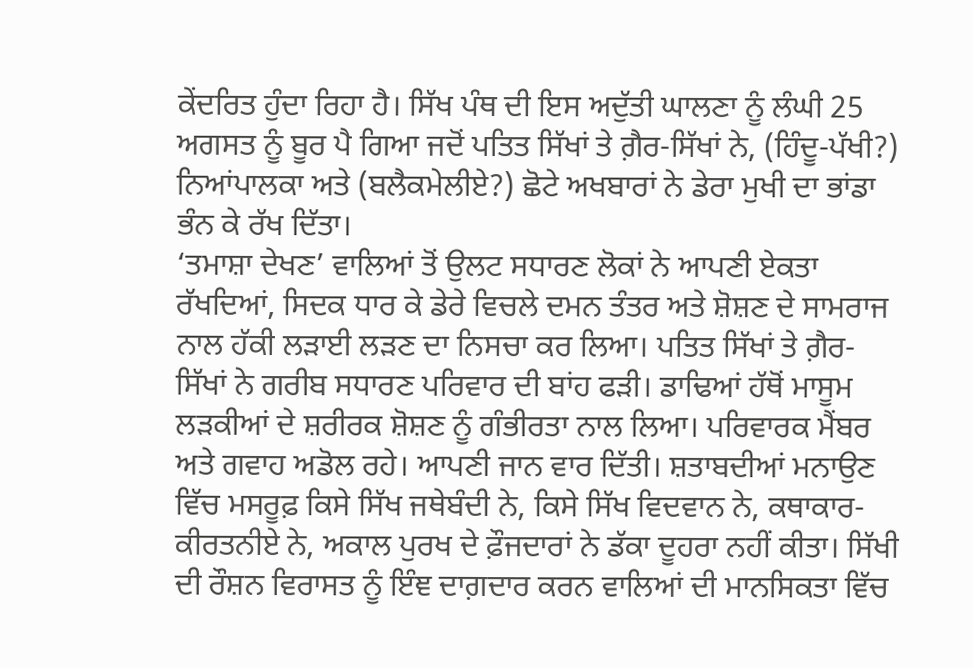ਕੇਂਦਰਿਤ ਹੁੰਦਾ ਰਿਹਾ ਹੈ। ਸਿੱਖ ਪੰਥ ਦੀ ਇਸ ਅਦੁੱਤੀ ਘਾਲਣਾ ਨੂੰ ਲੰਘੀ 25 ਅਗਸਤ ਨੂੰ ਬੂਰ ਪੈ ਗਿਆ ਜਦੋਂ ਪਤਿਤ ਸਿੱਖਾਂ ਤੇ ਗ਼ੈਰ-ਸਿੱਖਾਂ ਨੇ, (ਹਿੰਦੂ-ਪੱਖੀ?) ਨਿਆਂਪਾਲਕਾ ਅਤੇ (ਬਲੈਕਮੇਲੀਏ?) ਛੋਟੇ ਅਖਬਾਰਾਂ ਨੇ ਡੇਰਾ ਮੁਖੀ ਦਾ ਭਾਂਡਾ ਭੰਨ ਕੇ ਰੱਖ ਦਿੱਤਾ।
‘ਤਮਾਸ਼ਾ ਦੇਖਣ’ ਵਾਲਿਆਂ ਤੋਂ ਉਲਟ ਸਧਾਰਣ ਲੋਕਾਂ ਨੇ ਆਪਣੀ ਏਕਤਾ ਰੱਖਦਿਆਂ, ਸਿਦਕ ਧਾਰ ਕੇ ਡੇਰੇ ਵਿਚਲੇ ਦਮਨ ਤੰਤਰ ਅਤੇ ਸ਼ੋਸ਼ਣ ਦੇ ਸਾਮਰਾਜ ਨਾਲ ਹੱਕੀ ਲੜਾਈ ਲੜਣ ਦਾ ਨਿਸਚਾ ਕਰ ਲਿਆ। ਪਤਿਤ ਸਿੱਖਾਂ ਤੇ ਗ਼ੈਰ-ਸਿੱਖਾਂ ਨੇ ਗਰੀਬ ਸਧਾਰਣ ਪਰਿਵਾਰ ਦੀ ਬਾਂਹ ਫੜੀ। ਡਾਢਿਆਂ ਹੱਥੋਂ ਮਾਸੂਮ ਲੜਕੀਆਂ ਦੇ ਸ਼ਰੀਰਕ ਸ਼ੋਸ਼ਣ ਨੂੰ ਗੰਭੀਰਤਾ ਨਾਲ ਲਿਆ। ਪਰਿਵਾਰਕ ਮੈਂਬਰ ਅਤੇ ਗਵਾਹ ਅਡੋਲ ਰਹੇ। ਆਪਣੀ ਜਾਨ ਵਾਰ ਦਿੱਤੀ। ਸ਼ਤਾਬਦੀਆਂ ਮਨਾਉਣ ਵਿੱਚ ਮਸਰੂਫ਼ ਕਿਸੇ ਸਿੱਖ ਜਥੇਬੰਦੀ ਨੇ, ਕਿਸੇ ਸਿੱਖ ਵਿਦਵਾਨ ਨੇ, ਕਥਾਕਾਰ-ਕੀਰਤਨੀਏ ਨੇ, ਅਕਾਲ ਪੁਰਖ ਦੇ ਫ਼ੌਜਦਾਰਾਂ ਨੇ ਡੱਕਾ ਦੂਹਰਾ ਨਹੀਂ ਕੀਤਾ। ਸਿੱਖੀ ਦੀ ਰੌਸ਼ਨ ਵਿਰਾਸਤ ਨੂੰ ਇੰਞ ਦਾਗ਼ਦਾਰ ਕਰਨ ਵਾਲਿਆਂ ਦੀ ਮਾਨਸਿਕਤਾ ਵਿੱਚ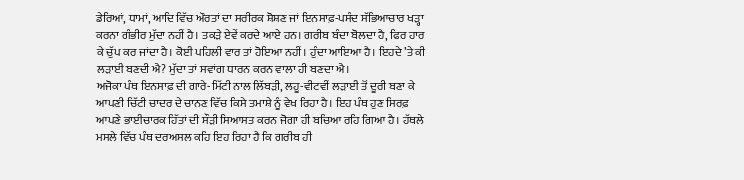ਡੇਰਿਆਂ, ਧਾਮਾਂ, ਆਦਿ ਵਿੱਚ ਔਰਤਾਂ ਦਾ ਸਰੀਰਕ ਸ਼ੋਸ਼ਣ ਜਾਂ ਇਨਸਾਫ਼-ਪਸੰਦ ਸੱਭਿਆਚਾਰ ਖੜ੍ਹਾ ਕਰਨਾ ਗੰਭੀਰ ਮੁੱਦਾ ਨਹੀਂ ਹੈ। ਤਕੜੇ ਏਵੇਂ ਕਰਦੇ ਆਏ ਹਨ। ਗਰੀਬ ਬੰਦਾ ਬੋਲਦਾ ਹੈ, ਫਿਰ ਹਾਰ ਕੇ ਚੁੱਪ ਕਰ ਜਾਂਦਾ ਹੈ। ਕੋਈ ਪਹਿਲੀ ਵਾਰ ਤਾਂ ਹੋਇਆ ਨਹੀਂ। ਹੁੰਦਾ ਆਇਆ ਹੈ। ਇਹਦੇ ’ਤੇ ਕੀ ਲੜਾਈ ਬਣਦੀ ਐ? ਮੁੱਦਾ ਤਾਂ ਸਵਾਂਗ ਧਾਰਨ ਕਰਨ ਵਾਲਾ ਹੀ ਬਣਦਾ ਐ।
ਅਜੋਕਾ ਪੰਥ ਇਨਸਾਫ਼ ਦੀ ਗਾਰੇ-ਮਿੱਟੀ ਨਾਲ ਲਿੱਬੜੀ, ਲਹੂ-ਵੀਟਵੀਂ ਲੜਾਈ ਤੋਂ ਦੂਰੀ ਬਣਾ ਕੇ ਆਪਣੀ ਚਿੱਟੀ ਚਾਦਰ ਦੇ ਚਾਨਣ ਵਿੱਚ ਕਿਸੇ ਤਮਾਸ਼ੇ ਨੂੰ ਵੇਖ ਰਿਹਾ ਹੈ। ਇਹ ਪੰਥ ਹੁਣ ਸਿਰਫ਼ ਆਪਣੇ ਭਾਈਚਾਰਕ ਹਿੱਤਾਂ ਦੀ ਸੌੜੀ ਸਿਆਸਤ ਕਰਨ ਜੋਗਾ ਹੀ ਬਚਿਆ ਰਹਿ ਗਿਆ ਹੈ। ਹੱਥਲੇ ਮਸਲੇ ਵਿੱਚ ਪੰਥ ਦਰਅਸਲ ਕਹਿ ਇਹ ਰਿਹਾ ਹੈ ਕਿ ਗਰੀਬ ਹੀ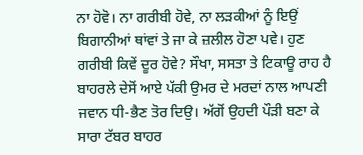ਨਾ ਹੋਵੋ। ਨਾ ਗਰੀਬੀ ਹੋਵੇ, ਨਾ ਲੜਕੀਆਂ ਨੂੰ ਇਉਂ ਬਿਗਾਨੀਆਂ ਥਾਂਵਾਂ ਤੇ ਜਾ ਕੇ ਜ਼ਲੀਲ ਹੋਣਾ ਪਵੇ। ਹੁਣ ਗਰੀਬੀ ਕਿਵੇਂ ਦੂਰ ਹੋਵੇ? ਸੌਖਾ, ਸਸਤਾ ਤੇ ਟਿਕਾਊ ਰਾਹ ਹੈ ਬਾਹਰਲੇ ਦੇਸੋਂ ਆਏ ਪੱਕੀ ਉਮਰ ਦੇ ਮਰਦਾਂ ਨਾਲ ਆਪਣੀ ਜਵਾਨ ਧੀ-ਭੈਣ ਤੋਰ ਦਿਉ। ਅੱਗੋਂ ਉਹਦੀ ਪੌੜੀ ਬਣਾ ਕੇ ਸਾਰਾ ਟੱਬਰ ਬਾਹਰ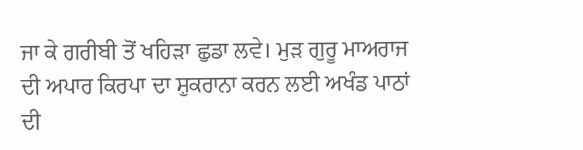ਜਾ ਕੇ ਗਰੀਬੀ ਤੋਂ ਖਹਿੜਾ ਛੁਡਾ ਲਵੇ। ਮੁੜ ਗੁਰੂ ਮਾਅਰਾਜ ਦੀ ਅਪਾਰ ਕਿਰਪਾ ਦਾ ਸ਼ੁਕਰਾਨਾ ਕਰਨ ਲਈ ਅਖੰਡ ਪਾਠਾਂ ਦੀ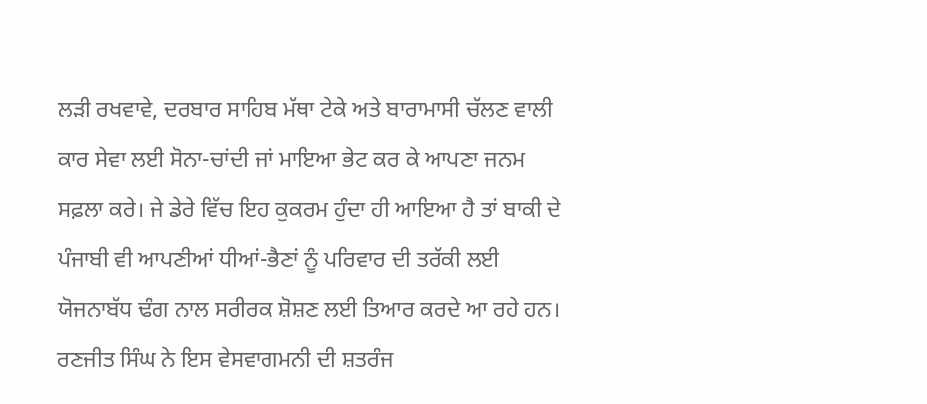ਲੜੀ ਰਖਵਾਵੇ, ਦਰਬਾਰ ਸਾਹਿਬ ਮੱਥਾ ਟੇਕੇ ਅਤੇ ਬਾਰਾਮਾਸੀ ਚੱਲਣ ਵਾਲੀ ਕਾਰ ਸੇਵਾ ਲਈ ਸੋਨਾ-ਚਾਂਦੀ ਜਾਂ ਮਾਇਆ ਭੇਟ ਕਰ ਕੇ ਆਪਣਾ ਜਨਮ ਸਫ਼ਲਾ ਕਰੇ। ਜੇ ਡੇਰੇ ਵਿੱਚ ਇਹ ਕੁਕਰਮ ਹੁੰਦਾ ਹੀ ਆਇਆ ਹੈ ਤਾਂ ਬਾਕੀ ਦੇ ਪੰਜਾਬੀ ਵੀ ਆਪਣੀਆਂ ਧੀਆਂ-ਭੈਣਾਂ ਨੂੰ ਪਰਿਵਾਰ ਦੀ ਤਰੱਕੀ ਲਈ ਯੋਜਨਾਬੱਧ ਢੰਗ ਨਾਲ ਸਰੀਰਕ ਸ਼ੋਸ਼ਣ ਲਈ ਤਿਆਰ ਕਰਦੇ ਆ ਰਹੇ ਹਨ।
ਰਣਜੀਤ ਸਿੰਘ ਨੇ ਇਸ ਵੇਸਵਾਗਮਨੀ ਦੀ ਸ਼ਤਰੰਜ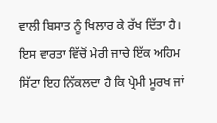ਵਾਲੀ ਬਿਸਾਤ ਨੂੰ ਖਿਲਾਰ ਕੇ ਰੱਖ ਦਿੱਤਾ ਹੈ। ਇਸ ਵਾਰਤਾ ਵਿੱਚੋਂ ਮੇਰੀ ਜਾਚੇ ਇੱਕ ਅਹਿਮ ਸਿੱਟਾ ਇਹ ਨਿੱਕਲਦਾ ਹੈ ਕਿ ਪ੍ਰੇਮੀ ਮੂਰਖ ਜਾਂ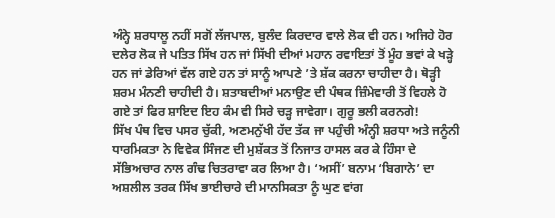ਅੰਨ੍ਹੇ ਸ਼ਰਧਾਲੂ ਨਹੀਂ ਸਗੋਂ ਲੱਜਪਾਲ, ਬੁਲੰਦ ਕਿਰਦਾਰ ਵਾਲੇ ਲੋਕ ਵੀ ਹਨ। ਅਜਿਹੇ ਹੋਰ ਦਲੇਰ ਲੋਕ ਜੇ ਪਤਿਤ ਸਿੱਖ ਹਨ ਜਾਂ ਸਿੱਖੀ ਦੀਆਂ ਮਹਾਨ ਰਵਾਇਤਾਂ ਤੋਂ ਮੂੰਹ ਭਵਾਂ ਕੇ ਖੜ੍ਹੇ ਹਨ ਜਾਂ ਡੇਰਿਆਂ ਵੱਲ ਗਏ ਹਨ ਤਾਂ ਸਾਨੂੰ ਆਪਣੇ ’ਤੇ ਸ਼ੱਕ ਕਰਨਾ ਚਾਹੀਦਾ ਹੈ। ਥੋੜ੍ਹੀ ਸ਼ਰਮ ਮੰਨਣੀ ਚਾਹੀਦੀ ਹੈ। ਸ਼ਤਾਬਦੀਆਂ ਮਨਾਉਣ ਦੀ ਪੰਥਕ ਜ਼ਿੰਮੇਵਾਰੀ ਤੋਂ ਵਿਹਲੇ ਹੋ ਗਏ ਤਾਂ ਫਿਰ ਸ਼ਾਇਦ ਇਹ ਕੰਮ ਵੀ ਸਿਰੇ ਚੜ੍ਹ ਜਾਵੇਗਾ। ਗੁਰੂ ਭਲੀ ਕਰਨਗੇ!
ਸਿੱਖ ਪੰਥ ਵਿਚ ਪਸਰ ਚੁੱਕੀ, ਅਣਮਨੁੱਖੀ ਹੱਦ ਤੱਕ ਜਾ ਪਹੁੰਚੀ ਅੰਨ੍ਹੀ ਸ਼ਰਧਾ ਅਤੇ ਜਨੂੰਨੀ ਧਾਰਮਿਕਤਾ ਨੇ ਵਿਵੇਕ ਸਿੰਜਣ ਦੀ ਮੁਸ਼ੱਕਤ ਤੋਂ ਨਿਜਾਤ ਹਾਸਲ ਕਰ ਕੇ ਹਿੰਸਾ ਦੇ ਸੱਭਿਅਚਾਰ ਨਾਲ ਗੰਢ ਚਿਤਰਾਵਾ ਕਰ ਲਿਆ ਹੈ। ‘ਅਸੀਂ’ ਬਨਾਮ ‘ਬਿਗਾਨੇ’ ਦਾ ਅਸ਼ਲੀਲ ਤਰਕ ਸਿੱਖ ਭਾਈਚਾਰੇ ਦੀ ਮਾਨਸਿਕਤਾ ਨੂੰ ਘੁਣ ਵਾਂਗ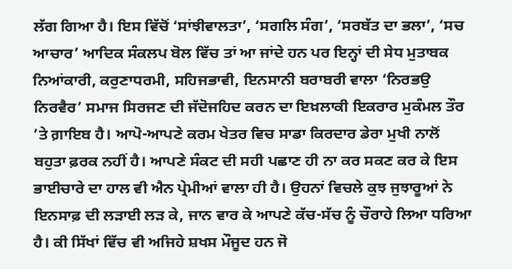ਲੱਗ ਗਿਆ ਹੈ। ਇਸ ਵਿੱਚੋਂ ‘ਸਾਂਝੀਵਾਲਤਾ’, ‘ਸਗਲਿ ਸੰਗ’, ‘ਸਰਬੱਤ ਦਾ ਭਲਾ’, ‘ਸਚ ਆਚਾਰ’ ਆਦਿਕ ਸੰਕਲਪ ਬੋਲ ਵਿੱਚ ਤਾਂ ਆ ਜਾਂਦੇ ਹਨ ਪਰ ਇਨ੍ਹਾਂ ਦੀ ਸੇਧ ਮੁਤਾਬਕ ਨਿਆਂਕਾਰੀ, ਕਰੁਣਾਧਰਮੀ, ਸਹਿਜਭਾਵੀ, ਇਨਸਾਨੀ ਬਰਾਬਰੀ ਵਾਲਾ ‘ਨਿਰਭਉ ਨਿਰਵੈਰ’ ਸਮਾਜ ਸਿਰਜਣ ਦੀ ਜੱਦੋਜਹਿਦ ਕਰਨ ਦਾ ਇਖ਼ਲਾਕੀ ਇਕਰਾਰ ਮੁਕੰਮਲ ਤੌਰ ’ਤੇ ਗ਼ਾਇਬ ਹੈ। ਆਪੋ-ਆਪਣੇ ਕਰਮ ਖੇਤਰ ਵਿਚ ਸਾਡਾ ਕਿਰਦਾਰ ਡੇਰਾ ਮੁਖੀ ਨਾਲੋਂ ਬਹੁਤਾ ਫ਼ਰਕ ਨਹੀਂ ਹੈ। ਆਪਣੇ ਸੰਕਟ ਦੀ ਸਹੀ ਪਛਾਣ ਹੀ ਨਾ ਕਰ ਸਕਣ ਕਰ ਕੇ ਇਸ ਭਾਈਚਾਰੇ ਦਾ ਹਾਲ ਵੀ ਐਨ ਪ੍ਰੇਮੀਆਂ ਵਾਲਾ ਹੀ ਹੈ। ਉਹਨਾਂ ਵਿਚਲੇ ਕੁਝ ਜੁਝਾਰੂਆਂ ਨੇ ਇਨਸਾਫ਼ ਦੀ ਲੜਾਈ ਲੜ ਕੇ, ਜਾਨ ਵਾਰ ਕੇ ਆਪਣੇ ਕੱਚ-ਸੱਚ ਨੂੰ ਚੌਰਾਹੇ ਲਿਆ ਧਰਿਆ ਹੈ। ਕੀ ਸਿੱਖਾਂ ਵਿੱਚ ਵੀ ਅਜਿਹੇ ਸ਼ਖਸ ਮੌਜੂਦ ਹਨ ਜੋ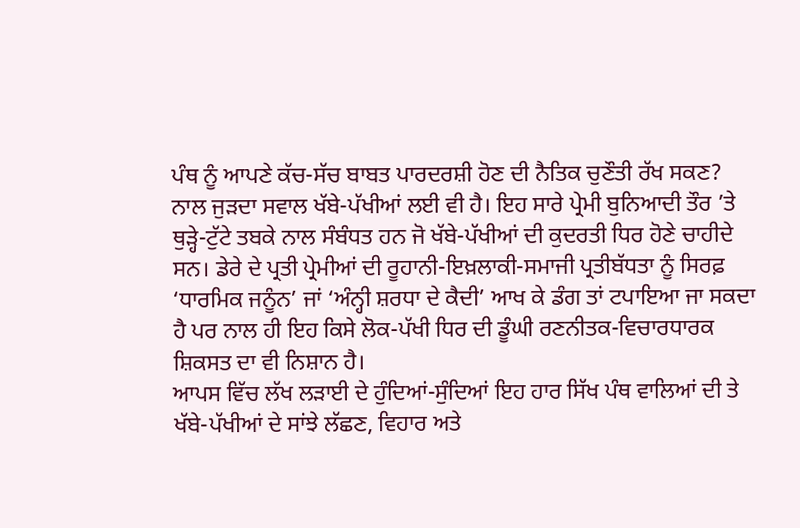ਪੰਥ ਨੂੰ ਆਪਣੇ ਕੱਚ-ਸੱਚ ਬਾਬਤ ਪਾਰਦਰਸ਼ੀ ਹੋਣ ਦੀ ਨੈਤਿਕ ਚੁਣੌਤੀ ਰੱਖ ਸਕਣ?
ਨਾਲ ਜੁੜਦਾ ਸਵਾਲ ਖੱਬੇ-ਪੱਖੀਆਂ ਲਈ ਵੀ ਹੈ। ਇਹ ਸਾਰੇ ਪ੍ਰੇਮੀ ਬੁਨਿਆਦੀ ਤੌਰ ’ਤੇ ਥੁੜ੍ਹੇ-ਟੁੱਟੇ ਤਬਕੇ ਨਾਲ ਸੰਬੰਧਤ ਹਨ ਜੋ ਖੱਬੇ-ਪੱਖੀਆਂ ਦੀ ਕੁਦਰਤੀ ਧਿਰ ਹੋਣੇ ਚਾਹੀਦੇ ਸਨ। ਡੇਰੇ ਦੇ ਪ੍ਰਤੀ ਪ੍ਰੇਮੀਆਂ ਦੀ ਰੂਹਾਨੀ-ਇਖ਼ਲਾਕੀ-ਸਮਾਜੀ ਪ੍ਰਤੀਬੱਧਤਾ ਨੂੰ ਸਿਰਫ਼ ‘ਧਾਰਮਿਕ ਜਨੂੰਨ’ ਜਾਂ ‘ਅੰਨ੍ਹੀ ਸ਼ਰਧਾ ਦੇ ਕੈਦੀ’ ਆਖ ਕੇ ਡੰਗ ਤਾਂ ਟਪਾਇਆ ਜਾ ਸਕਦਾ ਹੈ ਪਰ ਨਾਲ ਹੀ ਇਹ ਕਿਸੇ ਲੋਕ-ਪੱਖੀ ਧਿਰ ਦੀ ਡੂੰਘੀ ਰਣਨੀਤਕ-ਵਿਚਾਰਧਾਰਕ ਸ਼ਿਕਸਤ ਦਾ ਵੀ ਨਿਸ਼ਾਨ ਹੈ।
ਆਪਸ ਵਿੱਚ ਲੱਖ ਲੜਾਈ ਦੇ ਹੁੰਦਿਆਂ-ਸੁੰਦਿਆਂ ਇਹ ਹਾਰ ਸਿੱਖ ਪੰਥ ਵਾਲਿਆਂ ਦੀ ਤੇ ਖੱਬੇ-ਪੱਖੀਆਂ ਦੇ ਸਾਂਝੇ ਲੱਛਣ, ਵਿਹਾਰ ਅਤੇ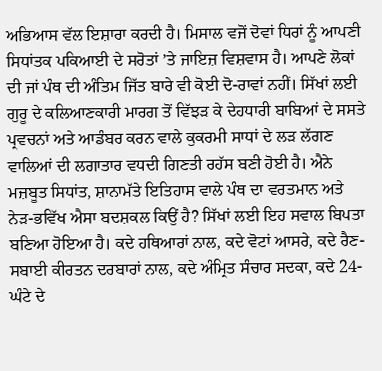ਅਭਿਆਸ ਵੱਲ ਇਸ਼ਾਰਾ ਕਰਦੀ ਹੈ। ਮਿਸਾਲ ਵਜੋਂ ਦੋਵਾਂ ਧਿਰਾਂ ਨੂੰ ਆਪਣੀ ਸਿਧਾਂਤਕ ਪਕਿਆਈ ਦੇ ਸਰੋਤਾਂ ’ਤੇ ਜਾਇਜ਼ ਵਿਸ਼ਵਾਸ ਹੈ। ਆਪਣੇ ਲੋਕਾਂ ਦੀ ਜਾਂ ਪੰਥ ਦੀ ਅੰਤਿਮ ਜਿੱਤ ਬਾਰੇ ਵੀ ਕੋਈ ਦੋ-ਰਾਵਾਂ ਨਹੀਂ। ਸਿੱਖਾਂ ਲਈ ਗੁਰੂ ਦੇ ਕਲਿਆਣਕਾਰੀ ਮਾਰਗ ਤੋਂ ਵਿੱਝੜ ਕੇ ਦੇਹਧਾਰੀ ਬਾਬਿਆਂ ਦੇ ਸਸਤੇ ਪ੍ਰਵਚਨਾਂ ਅਤੇ ਆਡੰਬਰ ਕਰਨ ਵਾਲੇ ਕੁਕਰਮੀ ਸਾਧਾਂ ਦੇ ਲੜ ਲੱਗਣ ਵਾਲਿਆਂ ਦੀ ਲਗਾਤਾਰ ਵਧਦੀ ਗਿਣਤੀ ਰਹੱਸ ਬਣੀ ਹੋਈ ਹੈ। ਐਨੇ ਮਜ਼ਬੂਤ ਸਿਧਾਂਤ, ਸ਼ਾਨਾਮੱਤੇ ਇਤਿਹਾਸ ਵਾਲੇ ਪੰਥ ਦਾ ਵਰਤਮਾਨ ਅਤੇ ਨੇੜ-ਭਵਿੱਖ ਐਸਾ ਬਦਸ਼ਕਲ ਕਿਉਂ ਹੈ? ਸਿੱਖਾਂ ਲਈ ਇਹ ਸਵਾਲ ਬਿਪਤਾ ਬਣਿਆ ਹੋਇਆ ਹੈ। ਕਦੇ ਹਥਿਆਰਾਂ ਨਾਲ, ਕਦੇ ਵੋਟਾਂ ਆਸਰੇ, ਕਦੇ ਰੈਣ-ਸਬਾਈ ਕੀਰਤਨ ਦਰਬਾਰਾਂ ਨਾਲ, ਕਦੇ ਅੰਮ੍ਰਿਤ ਸੰਚਾਰ ਸਦਕਾ, ਕਦੇ 24-ਘੰਟੇ ਦੇ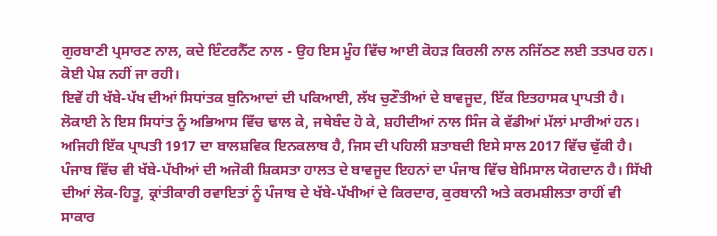ਗੁਰਬਾਣੀ ਪ੍ਰਸਾਰਣ ਨਾਲ, ਕਦੇ ਇੰਟਰਨੈੱਟ ਨਾਲ - ਉਹ ਇਸ ਮੂੰਹ ਵਿੱਚ ਆਈ ਕੋਹੜ ਕਿਰਲੀ ਨਾਲ ਨਜਿੱਠਣ ਲਈ ਤਤਪਰ ਹਨ। ਕੋਈ ਪੇਸ਼ ਨਹੀਂ ਜਾ ਰਹੀ।
ਇਵੇਂ ਹੀ ਖੱਬੇ-ਪੱਖ ਦੀਆਂ ਸਿਧਾਂਤਕ ਬੁਨਿਆਦਾਂ ਦੀ ਪਕਿਆਈ, ਲੱਖ ਚੁਣੌਤੀਆਂ ਦੇ ਬਾਵਜੂਦ, ਇੱਕ ਇਤਹਾਸਕ ਪ੍ਰਾਪਤੀ ਹੈ। ਲੋਕਾਈ ਨੇ ਇਸ ਸਿਧਾਂਤ ਨੂੰ ਅਭਿਆਸ ਵਿੱਚ ਢਾਲ ਕੇ, ਜਥੇਬੰਦ ਹੋ ਕੇ, ਸ਼ਹੀਦੀਆਂ ਨਾਲ ਸਿੰਜ ਕੇ ਵੱਡੀਆਂ ਮੱਲਾਂ ਮਾਰੀਆਂ ਹਨ। ਅਜਿਹੀ ਇੱਕ ਪ੍ਰਾਪਤੀ 1917 ਦਾ ਬਾਲਸ਼ਵਿਕ ਇਨਕਲਾਬ ਹੈ, ਜਿਸ ਦੀ ਪਹਿਲੀ ਸ਼ਤਾਬਦੀ ਇਸੇ ਸਾਲ 2017 ਵਿੱਚ ਢੁੱਕੀ ਹੈ। ਪੰਜਾਬ ਵਿੱਚ ਵੀ ਖੱਬੇ-ਪੱਖੀਆਂ ਦੀ ਅਜੋਕੀ ਸ਼ਿਕਸਤਾ ਹਾਲਤ ਦੇ ਬਾਵਜੂਦ ਇਹਨਾਂ ਦਾ ਪੰਜਾਬ ਵਿੱਚ ਬੇਮਿਸਾਲ ਯੋਗਦਾਨ ਹੈ। ਸਿੱਖੀ ਦੀਆਂ ਲੋਕ-ਹਿਤੂ, ਕ੍ਰਾਂਤੀਕਾਰੀ ਰਵਾਇਤਾਂ ਨੂੰ ਪੰਜਾਬ ਦੇ ਖੱਬੇ-ਪੱਖੀਆਂ ਦੇ ਕਿਰਦਾਰ, ਕੁਰਬਾਨੀ ਅਤੇ ਕਰਮਸ਼ੀਲਤਾ ਰਾਹੀਂ ਵੀ ਸਾਕਾਰ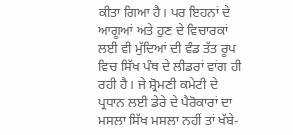ਕੀਤਾ ਗਿਆ ਹੈ। ਪਰ ਇਹਨਾਂ ਦੇ ਆਗੂਆਂ ਅਤੇ ਹੁਣ ਦੇ ਵਿਚਾਰਕਾਂ ਲਈ ਵੀ ਮੁੱਦਿਆਂ ਦੀ ਵੰਡ ਤੱਤ ਰੂਪ ਵਿਚ ਸਿੱਖ ਪੰਥ ਦੇ ਲੀਡਰਾਂ ਵਾਂਗ ਹੀ ਰਹੀ ਹੈ। ਜੇ ਸ਼੍ਰੋਮਣੀ ਕਮੇਟੀ ਦੇ ਪ੍ਰਧਾਨ ਲਈ ਡੇਰੇ ਦੇ ਪੈਰੋਕਾਰਾਂ ਦਾ ਮਸਲਾ ਸਿੱਖ ਮਸਲਾ ਨਹੀਂ ਤਾਂ ਖੱਬੇ-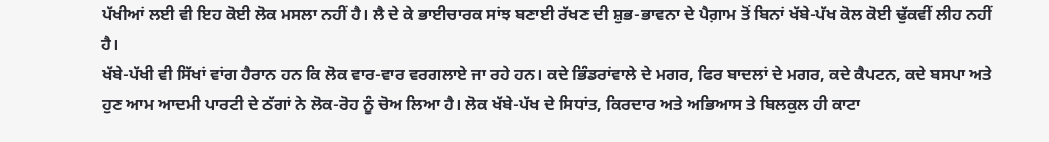ਪੱਖੀਆਂ ਲਈ ਵੀ ਇਹ ਕੋਈ ਲੋਕ ਮਸਲਾ ਨਹੀਂ ਹੈ। ਲੈ ਦੇ ਕੇ ਭਾਈਚਾਰਕ ਸਾਂਝ ਬਣਾਈ ਰੱਖਣ ਦੀ ਸ਼ੁਭ-ਭਾਵਨਾ ਦੇ ਪੈਗ਼ਾਮ ਤੋਂ ਬਿਨਾਂ ਖੱਬੇ-ਪੱਖ ਕੋਲ ਕੋਈ ਢੁੱਕਵੀਂ ਲੀਹ ਨਹੀਂ ਹੈ।
ਖੱਬੇ-ਪੱਖੀ ਵੀ ਸਿੱਖਾਂ ਵਾਂਗ ਹੈਰਾਨ ਹਨ ਕਿ ਲੋਕ ਵਾਰ-ਵਾਰ ਵਰਗਲਾਏ ਜਾ ਰਹੇ ਹਨ। ਕਦੇ ਭਿੰਡਰਾਂਵਾਲੇ ਦੇ ਮਗਰ, ਫਿਰ ਬਾਦਲਾਂ ਦੇ ਮਗਰ, ਕਦੇ ਕੈਪਟਨ, ਕਦੇ ਬਸਪਾ ਅਤੇ ਹੁਣ ਆਮ ਆਦਮੀ ਪਾਰਟੀ ਦੇ ਠੱਗਾਂ ਨੇ ਲੋਕ-ਰੋਹ ਨੂੰ ਚੋਅ ਲਿਆ ਹੈ। ਲੋਕ ਖੱਬੇ-ਪੱਖ ਦੇ ਸਿਧਾਂਤ, ਕਿਰਦਾਰ ਅਤੇ ਅਭਿਆਸ ਤੇ ਬਿਲਕੁਲ ਹੀ ਕਾਟਾ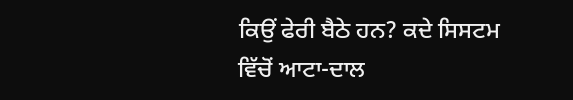ਕਿਉਂ ਫੇਰੀ ਬੈਠੇ ਹਨ? ਕਦੇ ਸਿਸਟਮ ਵਿੱਚੋਂ ਆਟਾ-ਦਾਲ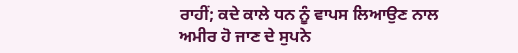ਰਾਹੀਂ; ਕਦੇ ਕਾਲੇ ਧਨ ਨੂੰ ਵਾਪਸ ਲਿਆਉਣ ਨਾਲ ਅਮੀਰ ਹੋ ਜਾਣ ਦੇ ਸੁਪਨੇ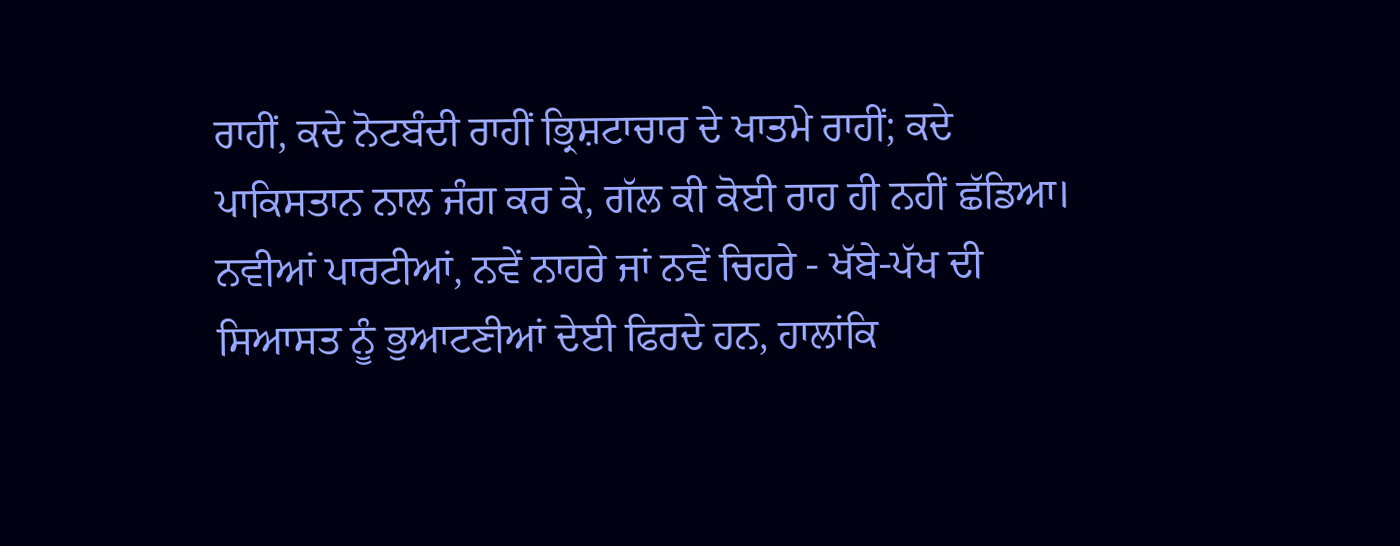ਰਾਹੀਂ, ਕਦੇ ਨੋਟਬੰਦੀ ਰਾਹੀਂ ਭ੍ਰਿਸ਼ਟਾਚਾਰ ਦੇ ਖਾਤਮੇ ਰਾਹੀਂ; ਕਦੇ ਪਾਕਿਸਤਾਨ ਨਾਲ ਜੰਗ ਕਰ ਕੇ, ਗੱਲ ਕੀ ਕੋਈ ਰਾਹ ਹੀ ਨਹੀਂ ਛੱਡਿਆ। ਨਵੀਆਂ ਪਾਰਟੀਆਂ, ਨਵੇਂ ਨਾਹਰੇ ਜਾਂ ਨਵੇਂ ਚਿਹਰੇ - ਖੱਬੇ-ਪੱਖ ਦੀ ਸਿਆਸਤ ਨੂੰ ਭੁਆਟਣੀਆਂ ਦੇਈ ਫਿਰਦੇ ਹਨ, ਹਾਲਾਂਕਿ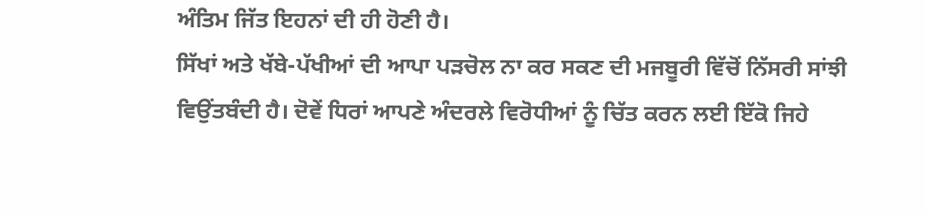ਅੰਤਿਮ ਜਿੱਤ ਇਹਨਾਂ ਦੀ ਹੀ ਹੋਣੀ ਹੈ।
ਸਿੱਖਾਂ ਅਤੇ ਖੱਬੇ-ਪੱਖੀਆਂ ਦੀ ਆਪਾ ਪੜਚੋਲ ਨਾ ਕਰ ਸਕਣ ਦੀ ਮਜਬੂਰੀ ਵਿੱਚੋਂ ਨਿੱਸਰੀ ਸਾਂਝੀ ਵਿਉਂਤਬੰਦੀ ਹੈ। ਦੋਵੇਂ ਧਿਰਾਂ ਆਪਣੇ ਅੰਦਰਲੇ ਵਿਰੋਧੀਆਂ ਨੂੰ ਚਿੱਤ ਕਰਨ ਲਈ ਇੱਕੋ ਜਿਹੇ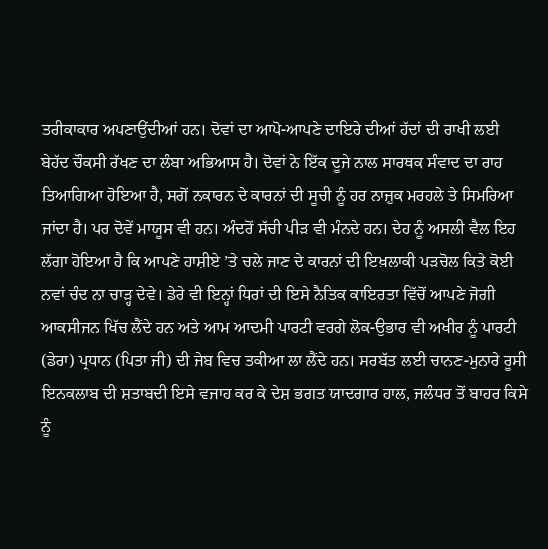ਤਰੀਕਾਕਾਰ ਅਪਣਾਉਂਦੀਆਂ ਹਨ। ਦੋਵਾਂ ਦਾ ਆਪੋ-ਆਪਣੇ ਦਾਇਰੇ ਦੀਆਂ ਹੱਦਾਂ ਦੀ ਰਾਖੀ ਲਈ ਬੇਹੱਦ ਚੌਕਸੀ ਰੱਖਣ ਦਾ ਲੰਬਾ ਅਭਿਆਸ ਹੈ। ਦੋਵਾਂ ਨੇ ਇੱਕ ਦੂਜੇ ਨਾਲ ਸਾਰਥਕ ਸੰਵਾਦ ਦਾ ਰਾਹ ਤਿਆਗਿਆ ਹੋਇਆ ਹੈ, ਸਗੋਂ ਨਕਾਰਨ ਦੇ ਕਾਰਨਾਂ ਦੀ ਸੂਚੀ ਨੂੰ ਹਰ ਨਾਜ਼ੁਕ ਮਰਹਲੇ ਤੇ ਸਿਮਰਿਆ ਜਾਂਦਾ ਹੈ। ਪਰ ਦੋਵੇਂ ਮਾਯੂਸ ਵੀ ਹਨ। ਅੰਦਰੋਂ ਸੱਚੀ ਪੀੜ ਵੀ ਮੰਨਦੇ ਹਨ। ਦੇਹ ਨੂੰ ਅਸਲੀ ਵੈਲ ਇਹ ਲੱਗਾ ਹੋਇਆ ਹੈ ਕਿ ਆਪਣੇ ਹਾਸ਼ੀਏ ’ਤੇ ਚਲੇ ਜਾਣ ਦੇ ਕਾਰਨਾਂ ਦੀ ਇਖ਼ਲਾਕੀ ਪੜਚੋਲ ਕਿਤੇ ਕੋਈ ਨਵਾਂ ਚੰਦ ਨਾ ਚਾੜ੍ਹ ਦੇਵੇ। ਡੇਰੇ ਵੀ ਇਨ੍ਹਾਂ ਧਿਰਾਂ ਦੀ ਇਸੇ ਨੈਤਿਕ ਕਾਇਰਤਾ ਵਿੱਚੋਂ ਆਪਣੇ ਜੋਗੀ ਆਕਸੀਜਨ ਖਿੱਚ ਲੈਂਦੇ ਹਨ ਅਤੇ ਆਮ ਆਦਮੀ ਪਾਰਟੀ ਵਰਗੇ ਲੋਕ-ਉਭਾਰ ਵੀ ਅਖੀਰ ਨੂੰ ਪਾਰਟੀ (ਡੇਰਾ) ਪ੍ਰਧਾਨ (ਪਿਤਾ ਜੀ) ਦੀ ਜੇਬ ਵਿਚ ਤਕੀਆ ਲਾ ਲੈਂਦੇ ਹਨ। ਸਰਬੱਤ ਲਈ ਚਾਨਣ-ਮੁਨਾਰੇ ਰੂਸੀ ਇਨਕਲਾਬ ਦੀ ਸ਼ਤਾਬਦੀ ਇਸੇ ਵਜਾਹ ਕਰ ਕੇ ਦੇਸ਼ ਭਗਤ ਯਾਦਗਾਰ ਹਾਲ, ਜਲੰਧਰ ਤੋਂ ਬਾਹਰ ਕਿਸੇ ਨੂੰ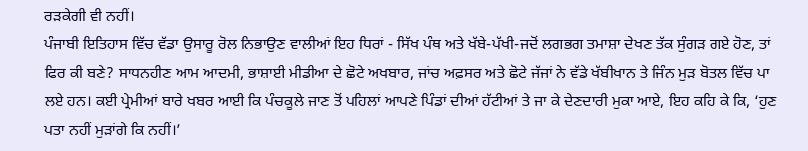ਰੜਕੇਗੀ ਵੀ ਨਹੀਂ।
ਪੰਜਾਬੀ ਇਤਿਹਾਸ ਵਿੱਚ ਵੱਡਾ ਉਸਾਰੂ ਰੋਲ ਨਿਭਾਉਣ ਵਾਲੀਆਂ ਇਹ ਧਿਰਾਂ - ਸਿੱਖ ਪੰਥ ਅਤੇ ਖੱਬੇ-ਪੱਖੀ-ਜਦੋਂ ਲਗਭਗ ਤਮਾਸ਼ਾ ਦੇਖਣ ਤੱਕ ਸੁੰਗੜ ਗਏ ਹੋਣ, ਤਾਂ ਫਿਰ ਕੀ ਬਣੇ? ਸਾਧਨਹੀਣ ਆਮ ਆਦਮੀ, ਭਾਸ਼ਾਈ ਮੀਡੀਆ ਦੇ ਛੋਟੇ ਅਖਬਾਰ, ਜਾਂਚ ਅਫ਼ਸਰ ਅਤੇ ਛੋਟੇ ਜੱਜਾਂ ਨੇ ਵੱਡੇ ਖੱਬੀਖਾਨ ਤੇ ਜਿੰਨ ਮੁੜ ਬੋਤਲ ਵਿੱਚ ਪਾ ਲਏ ਹਨ। ਕਈ ਪ੍ਰੇਮੀਆਂ ਬਾਰੇ ਖਬਰ ਆਈ ਕਿ ਪੰਚਕੂਲੇ ਜਾਣ ਤੋਂ ਪਹਿਲਾਂ ਆਪਣੇ ਪਿੰਡਾਂ ਦੀਆਂ ਹੱਟੀਆਂ ਤੇ ਜਾ ਕੇ ਦੇਣਦਾਰੀ ਮੁਕਾ ਆਏ, ਇਹ ਕਹਿ ਕੇ ਕਿ, ‘ਹੁਣ ਪਤਾ ਨਹੀਂ ਮੁੜਾਂਗੇ ਕਿ ਨਹੀਂ।’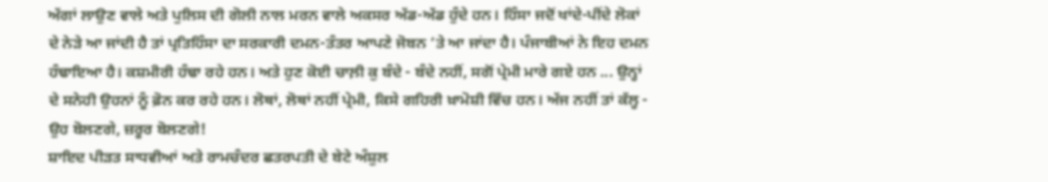ਅੱਗਾਂ ਲਾਉਣ ਵਾਲੇ ਅਤੇ ਪੁਲਿਸ ਦੀ ਗੋਲੀ ਨਾਲ ਮਰਨ ਵਾਲੇ ਅਕਸਰ ਅੱਡ-ਅੱਡ ਹੁੰਦੇ ਹਨ। ਹਿੰਸਾ ਜਦੋਂ ਖਾਂਦੇ-ਪੀਂਦੇ ਲੋਕਾਂ ਦੇ ਨੇੜੇ ਆ ਜਾਂਦੀ ਹੈ ਤਾਂ ਪ੍ਰਤਿਹਿੰਸਾ ਦਾ ਸਰਕਾਰੀ ਦਮਨ-ਤੰਤਰ ਆਪਣੇ ਜੋਬਨ ’ਤੇ ਆ ਜਾਂਦਾ ਹੈ। ਪੰਜਾਬੀਆਂ ਨੇ ਇਹ ਦਮਨ ਹੰਢਾਇਆ ਹੈ। ਕਸ਼ਮੀਰੀ ਹੰਢਾ ਰਹੇ ਹਨ। ਅਤੇ ਹੁਣ ਕੋਈ ਚਾਲ਼ੀ ਕੁ ਬੰਦੇ - ਬੰਦੇ ਨਹੀਂ, ਸਗੋਂ ਪ੍ਰੇਮੀ ਮਾਰੇ ਗਏ ਹਨ ... ਉਨ੍ਹਾਂ ਦੇ ਸਨੇਹੀ ਉਹਨਾਂ ਨੂੰ ਫ਼ੋਨ ਕਰ ਰਹੇ ਹਨ। ਲੋਥਾਂ, ਲੋਥਾਂ ਨਹੀਂ ਪ੍ਰੇਮੀ, ਕਿਸੇ ਗਹਿਰੀ ਖ਼ਾਮੋਸ਼ੀ ਵਿੱਚ ਹਨ। ਅੱਜ ਨਹੀਂ ਤਾਂ ਕੱਲ੍ਹ - ਉਹ ਬੋਲਣਗੇ, ਜ਼ਰੂਰ ਬੋਲਣਗੇ!
ਸ਼ਾਇਦ ਪੀੜਤ ਸਾਧਵੀਆਂ ਅਤੇ ਰਾਮਚੰਦਰ ਛਤਰਪਤੀ ਦੇ ਬੇਟੇ ਅੰਸ਼ੁਲ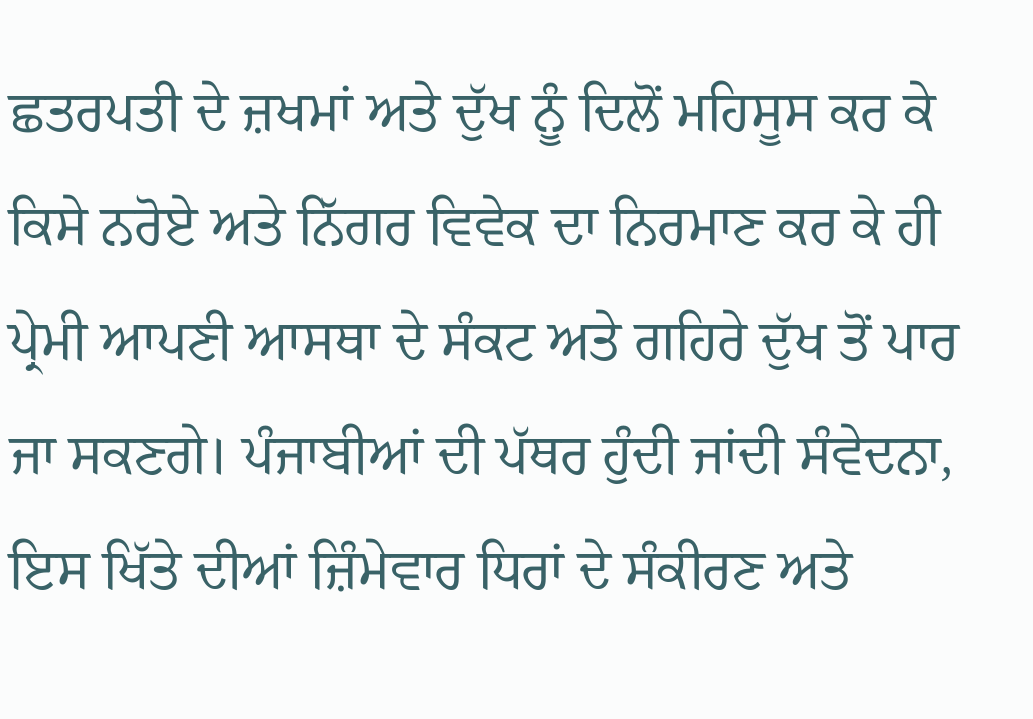ਛਤਰਪਤੀ ਦੇ ਜ਼ਖਮਾਂ ਅਤੇ ਦੁੱਖ ਨੂੰ ਦਿਲੋਂ ਮਹਿਸੂਸ ਕਰ ਕੇ ਕਿਸੇ ਨਰੋਏ ਅਤੇ ਨਿੱਗਰ ਵਿਵੇਕ ਦਾ ਨਿਰਮਾਣ ਕਰ ਕੇ ਹੀ ਪ੍ਰੇਮੀ ਆਪਣੀ ਆਸਥਾ ਦੇ ਸੰਕਟ ਅਤੇ ਗਹਿਰੇ ਦੁੱਖ ਤੋਂ ਪਾਰ ਜਾ ਸਕਣਗੇ। ਪੰਜਾਬੀਆਂ ਦੀ ਪੱਥਰ ਹੁੰਦੀ ਜਾਂਦੀ ਸੰਵੇਦਨਾ, ਇਸ ਖਿੱਤੇ ਦੀਆਂ ਜ਼ਿੰਮੇਵਾਰ ਧਿਰਾਂ ਦੇ ਸੰਕੀਰਣ ਅਤੇ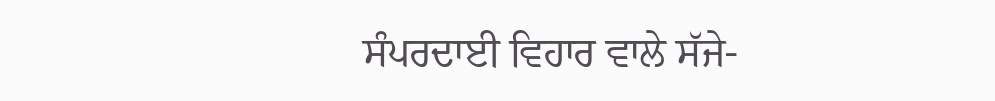ਸੰਪਰਦਾਈ ਵਿਹਾਰ ਵਾਲੇ ਸੱਜੇ-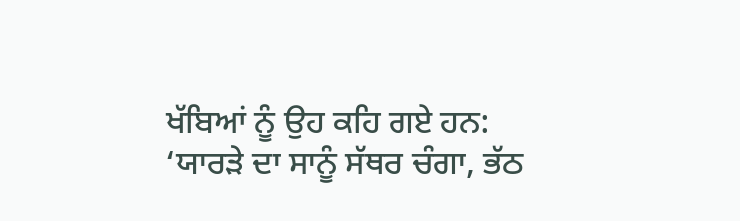ਖੱਬਿਆਂ ਨੂੰ ਉਹ ਕਹਿ ਗਏ ਹਨ:
‘ਯਾਰੜੇ ਦਾ ਸਾਨੂੰ ਸੱਥਰ ਚੰਗਾ, ਭੱਠ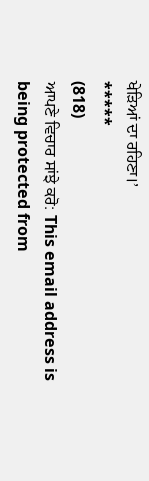ਖੇੜਿਆਂ ਦਾ ਰਹਿਣਾ।’
*****
(818)
ਆਪਣੇ ਵਿਚਾਰ ਸਾਂਝੇ ਕਰੋ: This email address is being protected from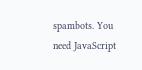spambots. You need JavaScript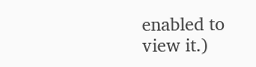enabled to view it.)